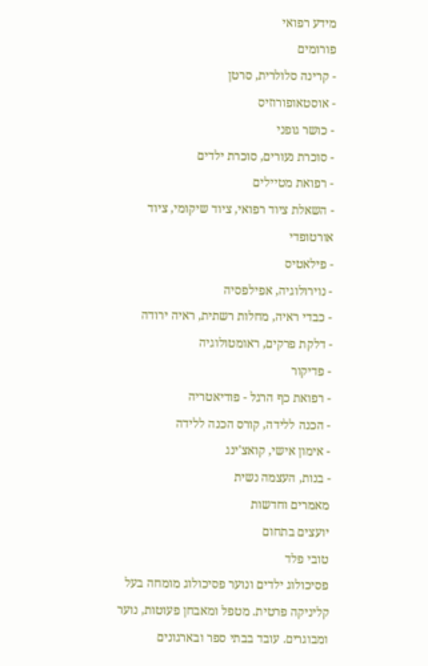מידע רפואי
פורומים
- קרינה סלולרית, סרטן
- אוסטאופורוזיס
- כושר גופני
- סוכרת נעורים, סוכרת ילדים
- רפואת מטיילים
- השאלת ציוד רפואי, ציוד שיקומי, ציוד אורטופדי
- פילאטיס
- נוירולוגיה, אפילפסיה
- כבדי ראיה, מחלות רשתית, ראיה ירודה
- דלקת פרקים, ראומטולוגיה
- פדיקור
- רפואת כף הרגל - פודיאטריה
- הכנה ללידה, קורס הכנה ללידה
- אימון אישי, קואצ'ינג
- בנות, העצמה נשית
מאמרים וחדשות
יועצים בתחום
טובי פלד
פסיכולוג ילדים ונוער פסיכולוג מומחה בעל קליניקה פרטית. מטפל ומאבחן פעוטות, נוער ומבוגרים. עובד בבתי ספר ובארגונים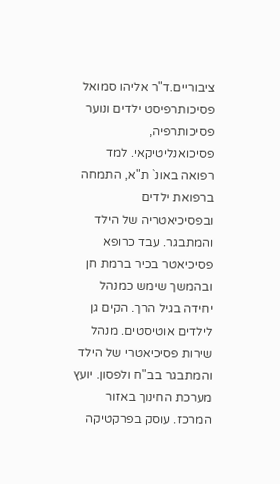ציבוריים.ד"ר אליהו סמואל
פסיכותרפיסט ילדים ונוער פסיכותרפיה, פסיכואנליטיקאי. למד רפואה באונ` ת"א, התמחה ברפואת ילדים ובפסיכיאטריה של הילד והמתבגר. עבד כרופא פסיכיאטר בכיר ברמת חן ובהמשך שימש כמנהל יחידה בגיל הרך. הקים גן לילדים אוטיסטים. מנהל שירות פסיכיאטרי של הילד והמתבגר בב"ח ולפסון. יועץ מערכת החינוך באזור המרכז. עוסק בפרקטיקה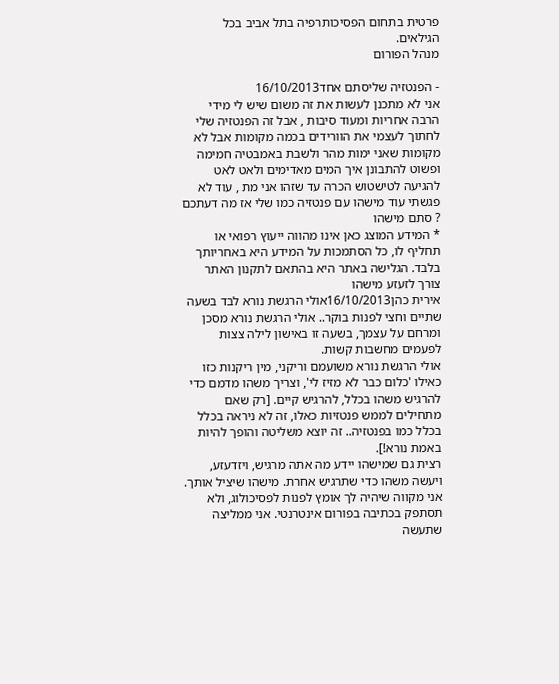פרטית בתחום הפסיכותרפיה בתל אביב בכל הגילאים.
מנהל הפורום

- הפנטזיה שליסתם אחד16/10/2013
אני לא מתכנן לעשות את זה משום שיש לי מידי הרבה אחריות ומעוד סיבות , אבל זה הפנטזיה שלי לחתוך לעצמי את הוורידים בכמה מקומות אבל לא מקומות שאני ימות מהר ולשבת באמבטיה חמימה ופשוט להתבונן איך המים מאדימים ולאט לאט להגיעה לטישטוש הכרה עד שזהו אני מת , עוד לא פגשתי עוד מישהו עם פנטזיה כמו שלי אז מה דעתכם ? סתם מישהו
* המידע המוצג כאן אינו מהווה ייעוץ רפואי או תחליף לו, כל הסתמכות על המידע היא באחריותך בלבד. הגלישה באתר היא בהתאם לתקנון האתר צורך לזעזע מישהו
אירית כהן16/10/2013אולי הרגשת נורא לבד בשעה שתיים וחצי לפנות בוקר.. אולי הרגשת נורא מסכן ומרחם על עצמך, בשעה זו באישון לילה צצות לפעמים מחשבות קשות.
אולי הרגשת נורא משועמם וריקני, מין ריקנות כזו כאילו 'כלום כבר לא מזיז לי', וצריך משהו מדמם כדי להרגיש משהו בכלל, להרגיש קיים. [רק שאם מתחילים לממש פנטזיות כאלו, זה לא ניראה בכלל בכלל כמו בפנטזיה.. זה יוצא משליטה והופך להיות באמת נורא!].
רצית גם שמישהו יידע מה אתה מרגיש, ויזדעזע, ויעשה משהו כדי שתרגיש אחרת. מישהו שיציל אותך.
אני מקווה שיהיה לך אומץ לפנות לפסיכולוג, ולא תסתפק בכתיבה בפורום אינטרנטי. אני ממליצה שתעשה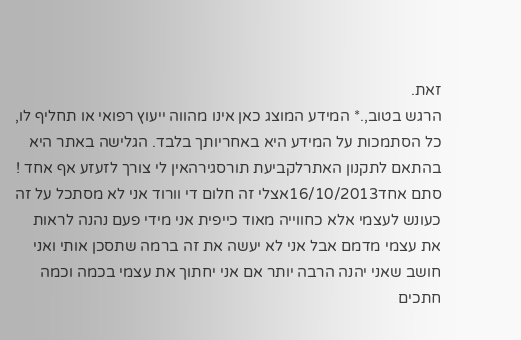זאת.
הרגש בטוב,.* המידע המוצג כאן אינו מהווה ייעוץ רפואי או תחליף לו, כל הסתמכות על המידע היא באחריותך בלבד. הגלישה באתר היא בהתאם לתקנון האתרלקביעת תורסגירהאין לי צורך לזעזע אף אחד !
סתם אחד16/10/2013אצלי זה חלום די וורוד אני לא מסתכל על זה כעונש לעצמי אלא כחווייה מאוד כייפית אני מידי פעם נהנה לראות את עצמי מדמם אבל אני לא יעשה את זה ברמה שתסכן אותי ואני חושב שאני יהנה הרבה יותר אם אני יחתוך את עצמי בכמה וכמה חתכים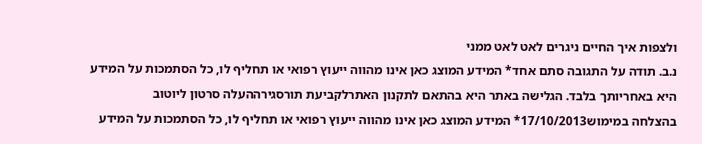ולצפות איך החיים ניגרים לאט לאט ממני
נ.ב. תודה על התגובה סתם אחד* המידע המוצג כאן אינו מהווה ייעוץ רפואי או תחליף לו, כל הסתמכות על המידע היא באחריותך בלבד. הגלישה באתר היא בהתאם לתקנון האתרלקביעת תורסגירההעלה סרטון ליוטוב
בהצלחה במימוש17/10/2013* המידע המוצג כאן אינו מהווה ייעוץ רפואי או תחליף לו, כל הסתמכות על המידע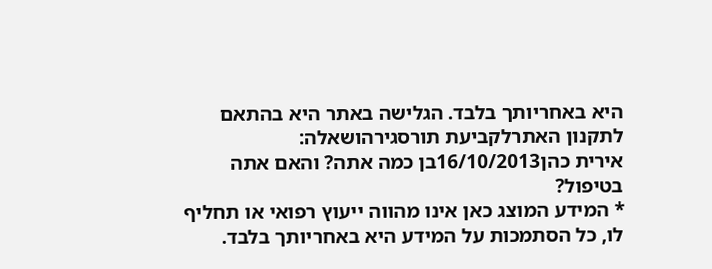היא באחריותך בלבד. הגלישה באתר היא בהתאם לתקנון האתרלקביעת תורסגירהושאלה:
אירית כהן16/10/2013בן כמה אתה? והאם אתה בטיפול?
* המידע המוצג כאן אינו מהווה ייעוץ רפואי או תחליף לו, כל הסתמכות על המידע היא באחריותך בלבד.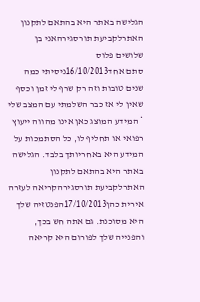הגלישה באתר היא בהתאם לתקנון האתרלקביעת תורסגירהאני בן שלושים פלוס
סתם אחד16/10/2013ניסיתי כמה שנים טובות וזה רק שרף לי זמן וכסף שאין לי אז כבר השלמתי עם המצב שלי
* המידע המוצג כאן אינו מהווה ייעוץ רפואי או תחליף לו, כל הסתמכות על המידע היא באחריותך בלבד. הגלישה באתר היא בהתאם לתקנון האתרלקביעת תורסגירהקריאה לעזרה
אירית כהן17/10/2013הפנטזיה שלך היא מסוכנת. גם אתה חש בכך, והפנייה שלך לפורום היא קריאה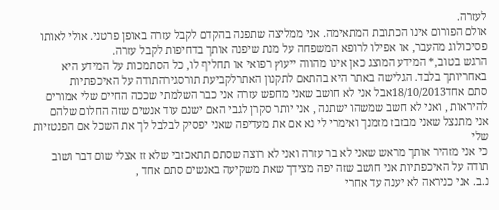לעזרה.
אולם הפורום אינו הכתובת המתאימה. אני ממליצה שתפנה בהקדם לקבל עזרה באופן פרטני. אולי לאותו פסיכולוג מהעבר, או אפילו לרופא המשפחה על מנת שיפנה אותך בדחיפות לקבל עזרה.
הרגש בטוב,* המידע המוצג כאן אינו מהווה ייעוץ רפואי או תחליף לו, כל הסתמכות על המידע היא באחריותך בלבד. הגלישה באתר היא בהתאם לתקנון האתרלקביעת תורסגירהתודה על האיכפתיות
סתם אחד18/10/2013אבל אני לא חושב שאני מחפש עזרה אני כבר השלמתי שככה החיים שלי אמורים להיראות , ואני לא חשב שמשהו ישתנה , אני יותר סקרן לגבי האם ישנם עוד אנשים שזה החלום שלהם
אני מתנצל שאני מבזבז מזמנך ואימרי לי נא אם את מעדיפה שאני יפסיק לבלבל לך את השכל אם הפנטזיות שלי
כי אני מזהיר אותך מראש שאני לא בר עזרה ואני לא רוצה שסתם תתאכזבי שלא זז אצלי שום דבר ושוב תודה על האיכפתיות אני חושב שזה יפה מצידך שאת משקיעה באנשים סתם אחד ,
נ.ב. אני כניראה לא יענה עד אחרי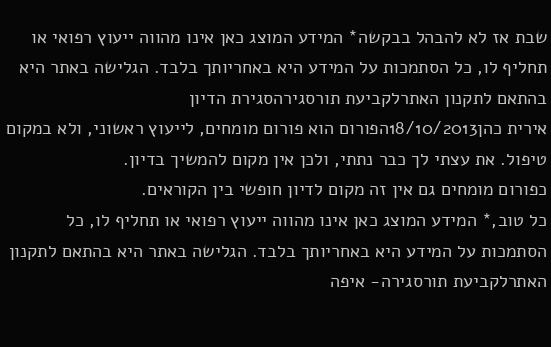שבת אז לא להבהל בבקשה* המידע המוצג כאן אינו מהווה ייעוץ רפואי או תחליף לו, כל הסתמכות על המידע היא באחריותך בלבד. הגלישה באתר היא בהתאם לתקנון האתרלקביעת תורסגירהסגירת הדיון
אירית כהן18/10/2013הפורום הוא פורום מומחים, לייעוץ ראשוני, ולא במקום טיפול. את עצתי לך כבר נתתי, ולכן אין מקום להמשיך בדיון.
כפורום מומחים גם אין זה מקום לדיון חופשי בין הקוראים.
כל טוב,* המידע המוצג כאן אינו מהווה ייעוץ רפואי או תחליף לו, כל הסתמכות על המידע היא באחריותך בלבד. הגלישה באתר היא בהתאם לתקנון האתרלקביעת תורסגירה- איפה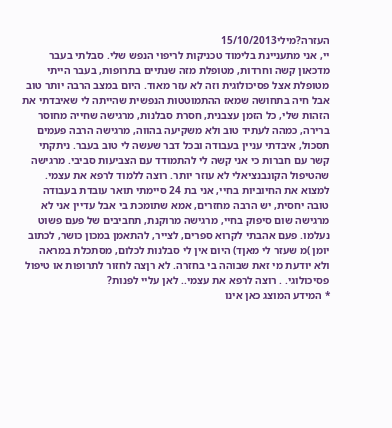העזרה?מילי15/10/2013
יי, אני מתעניינת בלימוד טכניקות לריפוי הנפש שלי. סבלתי בעבר מדכאון קשה וחרדות, מטופלת מזה שנתיים בתרופות, בעבר הייתי מטופלת אצל פסיכולוגית וזה לא עזר מאוד. היום במצב הרבה יותר טוב אבל חיה בתחושה שמאז ההתמוטטות הנפשית שהייתה לי שאיבדתי את הזהות שלי, כל הזמן עצבנית, חסרת סבלנות, מרגישה שחייה מחוסר ברירה, כמהה לעתיד טוב ולא משקיעה בהווה, מרגישה הרבה פעמים תסכול, איבדתי עניין בעבודה ובכל דבר שעשה לי טוב בעבר. ניתקתי קשר עם חברות כי אני קשה לי להתמודד עם הצביעות סביבי. מרגישה שהטיפול הקונבנציאלי לא עוזר יותר. רוצה ללמוד לרפא את עצמי. למצוא את החיוביות בחיי, אני בת 24 סיימתי תואר עובדת בעבודה טובה יחסית, יש הרבה מחזרים, אמא שתומכת בי אבל עדיין אני לא מרגישה שום סיפוק בחיי, מרגישה מרוקנת, תחביבים של פעם פשוט נעלמו. פעם אהבתי לקרוא ספרים, לצייר, להתאמן במכון כושר, לכתוב יומן )מ שעזר לי מאןד) היום אין לי סבלנות לכלום, מסתכלת במראה ולא יודעת מי זאת שבוהה בי בחזרה. לא רןצה לחזור לתרופות או טיפול פסיכולוגי. . רוצה לרפא את עצמי.. לאן עליי לפנות?
* המידע המוצג כאן אינו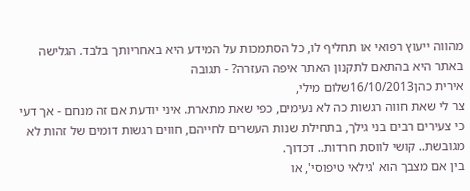מהווה ייעוץ רפואי או תחליף לו, כל הסתמכות על המידע היא באחריותך בלבד. הגלישה באתר היא בהתאם לתקנון האתר איפה העזרה? - תגובה
אירית כהן16/10/2013שלום מילי,
צר לי שאת חווה רגשות כה לא נעימים, כפי שאת מתארת. איני יודעת אם זה מנחם - אך דעי כי צעירים רבים בני גילך, בתחילת שנות העשרים לחייהם, חווים רגשות דומים של זהות לא מגובשת.. קושי לווסת חרדות.. דכדוך.
בין אם מצבך הוא 'גילאי טיפוסי', או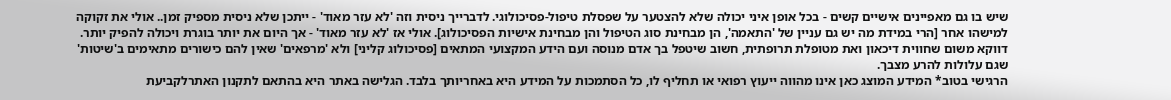שיש בו גם מאפיינים אישיים קשים - בכל אופן איני יכולה שלא להצטער על שפסלת טיפול-פסיכולוגי. לדברייך ניסית וזה 'לא עזר מאוד' - ייתכן שלא ניסית מספיק זמן.. אולי את זקוקה למישהו אחר [הרי במידת מה יש גם עניין של 'התאמה', הן מבחינת סוג הטיפול והן מבחינת אישיות הפסיכולוג]. אולי אז 'לא עזר מאוד' - אך היום את יותר בוגרת ויכולה להפיק יותר.
דווקא משום שחווית דיכאון ואת מטופלת תרופתית, חשוב שיטפל בך אדם מנוסה ועם הידע המקצועי המתאים [פסיכולוג קליני] ולא 'מרפאים' שאין להם כישורים מתאימים ב'שיטות' שגם עלולות להרע מצבך.
הרגישי בטוב* המידע המוצג כאן אינו מהווה ייעוץ רפואי או תחליף לו, כל הסתמכות על המידע היא באחריותך בלבד. הגלישה באתר היא בהתאם לתקנון האתרלקביעת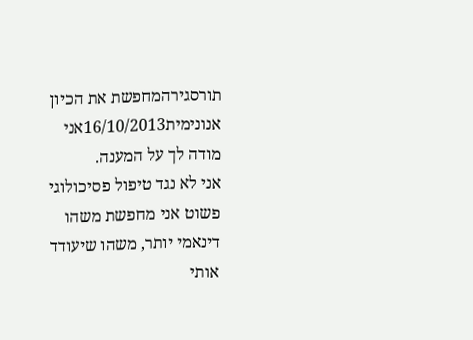תורסגירהמחפשת את הכיון
אנונימית16/10/2013אני מודה לך על המענה.
אני לא נגד טיפול פסיכולוגי פשוט אני מחפשת משהו דינאמי יותר, משהו שיעודד אותי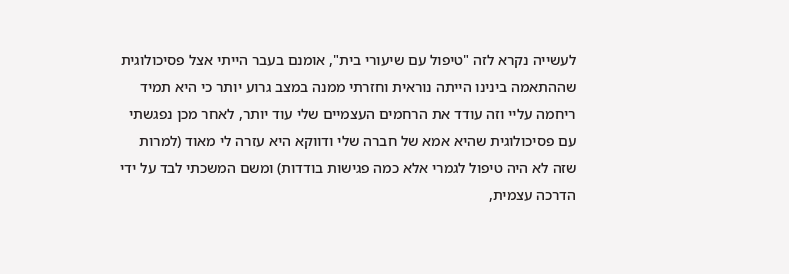לעשייה נקרא לזה "טיפול עם שיעורי בית", אומנם בעבר הייתי אצל פסיכולוגית שההתאמה בינינו הייתה נוראית וחזרתי ממנה במצב גרוע יותר כי היא תמיד ריחמה עליי וזה עודד את הרחמים העצמיים שלי עוד יותר, לאחר מכן נפגשתי עם פסיכולוגית שהיא אמא של חברה שלי ודווקא היא עזרה לי מאוד (למרות שזה לא היה טיפול לגמרי אלא כמה פגישות בודדות) ומשם המשכתי לבד על ידי הדרכה עצמית,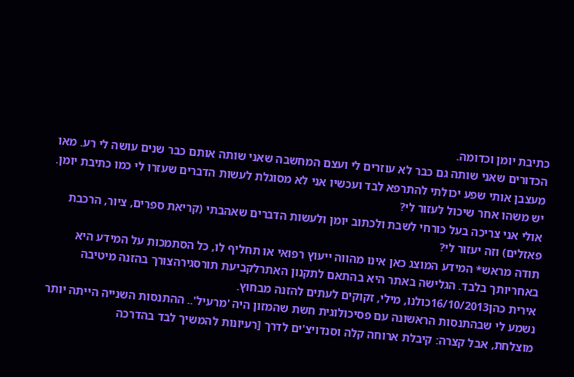כתיבת יומן וכדומה.
הכדורים שאני שותה גם כבר לא עוזרים לי ועצם המחשבה שאני שותה אותם כבר שנים עושה לי רע. מאו מעצבן אותי שפע יכולתי להתרפא לבד ועכשיו אני לא מסוגלת לעשות הדברים שעזרו לי כמו כתיבת יומן.
יש משהו אחר שיכול לעזור לי?
אולי אני צריכה בעל כורחי לשבת ולכתוב יומן ולעשות הדברים שאהבתי (קריאת ספרים, ציור, הרכבת פאזלים) וזה יעזור לי?
תודה מראש* המידע המוצג כאן אינו מהווה ייעוץ רפואי או תחליף לו, כל הסתמכות על המידע היא באחריותך בלבד. הגלישה באתר היא בהתאם לתקנון האתרלקביעת תורסגירהצורך בהזנה מיטיבה
אירית כהן16/10/2013כולנו, מילי, זקוקים לעתים להזנה מבחוץ.
נשמע לי שבהתנסות הראשונה עם פסיכולוגית חשת שהמזון היה 'מרעיל'.. ההתנסות השנייה הייתה יותר מוצלחת, אבל קצרה: קיבלת ארוחה קלה וסנדויצ'ים לדרך [רעיונות להמשיך לבד בהדרכה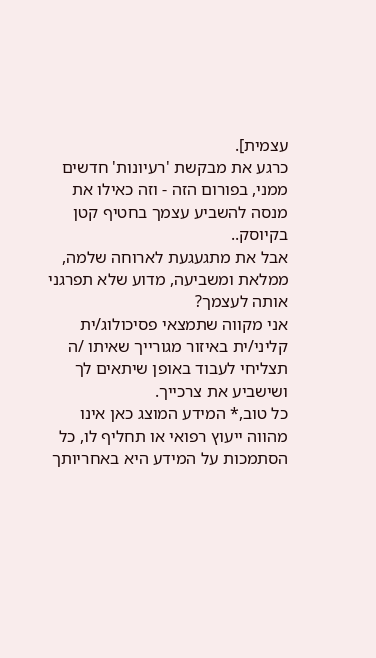עצמית].
כרגע את מבקשת 'רעיונות' חדשים ממני, בפורום הזה - וזה כאילו את מנסה להשביע עצמך בחטיף קטן בקיוסק..
אבל את מתגעגעת לארוחה שלמה, ממלאת ומשביעה, מדוע שלא תפרגני אותה לעצמך?
אני מקווה שתמצאי פסיכולוג/ית קליני/ית באיזור מגורייך שאיתו /ה תצליחי לעבוד באופן שיתאים לך ושישביע את צרכייך.
כל טוב,* המידע המוצג כאן אינו מהווה ייעוץ רפואי או תחליף לו, כל הסתמכות על המידע היא באחריותך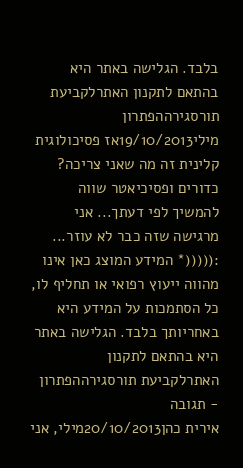בלבד. הגלישה באתר היא בהתאם לתקנון האתרלקביעת תורסגירההפתרון
מילי19/10/2013אז פסיכולוגית קלינית זה מה שאני צריכה?
כדורים ופסיכיאטר שווה להמשיך לפי דעתך... אני מרגישה שזה כבר לא עוזר... :(((((* המידע המוצג כאן אינו מהווה ייעוץ רפואי או תחליף לו, כל הסתמכות על המידע היא באחריותך בלבד. הגלישה באתר היא בהתאם לתקנון האתרלקביעת תורסגירההפתרון - תגובה
אירית כהן20/10/2013מילי, אני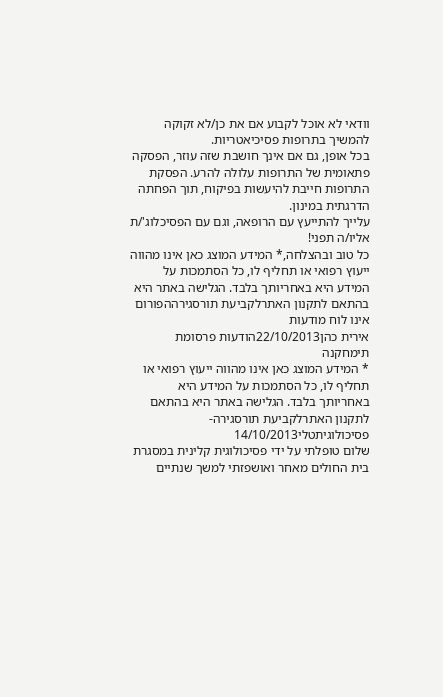וודאי לא אוכל לקבוע אם את כן/לא זקוקה להמשיך בתרופות פסיכיאטריות.
בכל אופן, גם אם אינך חושבת שזה עוזר, הפסקה פתאומית של התרופות עלולה להרע. הפסקת התרופות חייבת להיעשות בפיקוח, תוך הפחתה הדרגתית במינון.
עלייך להתייעץ עם הרופאה, וגם עם הפסיכלוג'/ת אליו/ה תפני!
כל טוב ובהצלחה,* המידע המוצג כאן אינו מהווה ייעוץ רפואי או תחליף לו, כל הסתמכות על המידע היא באחריותך בלבד. הגלישה באתר היא בהתאם לתקנון האתרלקביעת תורסגירההפורום אינו לוח מודעות
אירית כהן22/10/2013הודעות פרסומת תימחקנה
* המידע המוצג כאן אינו מהווה ייעוץ רפואי או תחליף לו, כל הסתמכות על המידע היא באחריותך בלבד. הגלישה באתר היא בהתאם לתקנון האתרלקביעת תורסגירה- פסיכולוגיתטלי14/10/2013
שלום טופלתי על ידי פסיכולוגית קלינית במסגרת בית החולים מאחר ואושפזתי למשך שנתיים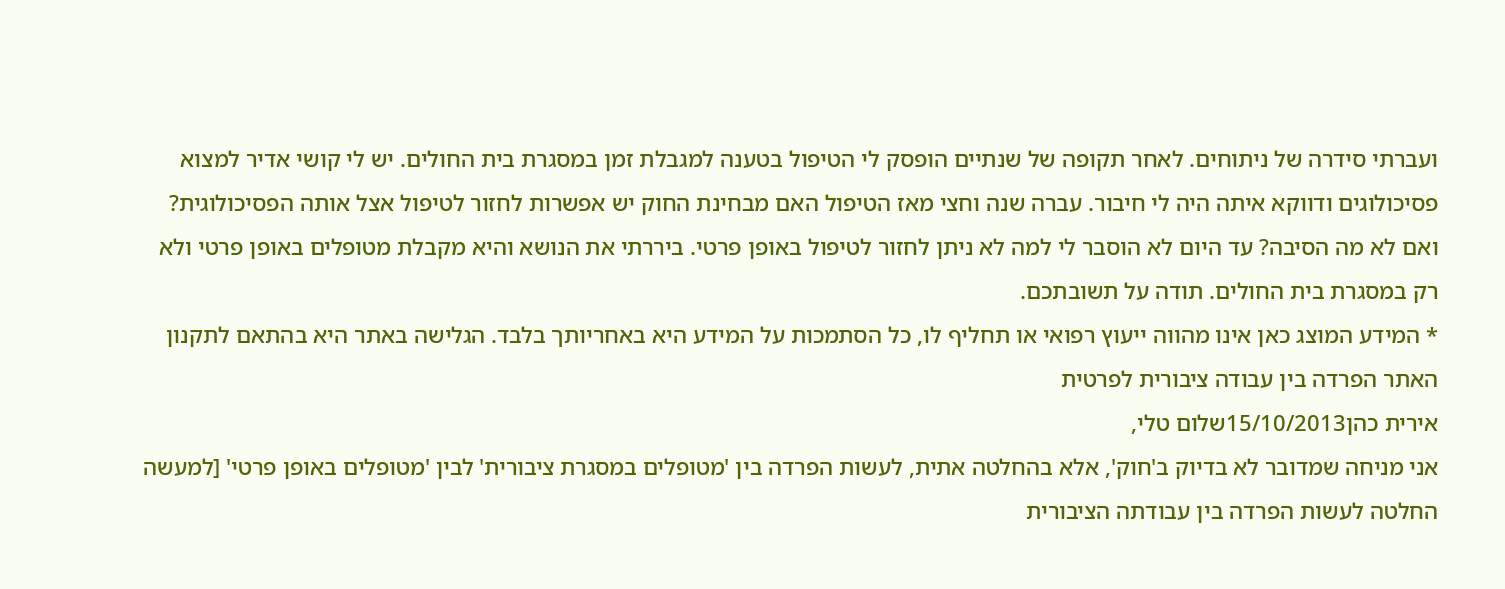ועברתי סידרה של ניתוחים. לאחר תקופה של שנתיים הופסק לי הטיפול בטענה למגבלת זמן במסגרת בית החולים. יש לי קושי אדיר למצוא פסיכולוגים ודווקא איתה היה לי חיבור. עברה שנה וחצי מאז הטיפול האם מבחינת החוק יש אפשרות לחזור לטיפול אצל אותה הפסיכולוגית? ואם לא מה הסיבה? עד היום לא הוסבר לי למה לא ניתן לחזור לטיפול באופן פרטי. ביררתי את הנושא והיא מקבלת מטופלים באופן פרטי ולא רק במסגרת בית החולים. תודה על תשובתכם.
* המידע המוצג כאן אינו מהווה ייעוץ רפואי או תחליף לו, כל הסתמכות על המידע היא באחריותך בלבד. הגלישה באתר היא בהתאם לתקנון האתר הפרדה בין עבודה ציבורית לפרטית
אירית כהן15/10/2013שלום טלי,
אני מניחה שמדובר לא בדיוק ב'חוק', אלא בהחלטה אתית, לעשות הפרדה בין 'מטופלים במסגרת ציבורית' לבין 'מטופלים באופן פרטי' [למעשה החלטה לעשות הפרדה בין עבודתה הציבורית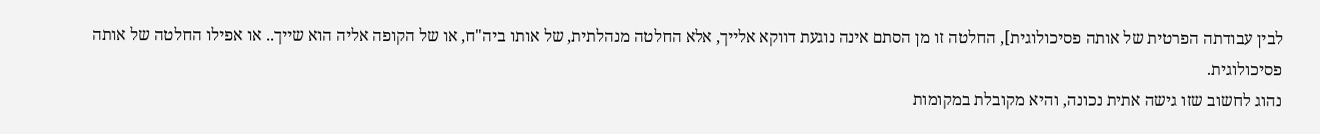לבין עבודתה הפרטית של אותה פסיכולוגית], החלטה זו מן הסתם אינה נוגעת דווקא אלייך, אלא החלטה מנהלתית, של אותו ביה"ח, או של הקופה אליה הוא שייך.. או אפילו החלטה של אותה פסיכולוגית.
נהוג לחשוב שזו גישה אתית נכונה, והיא מקובלת במקומות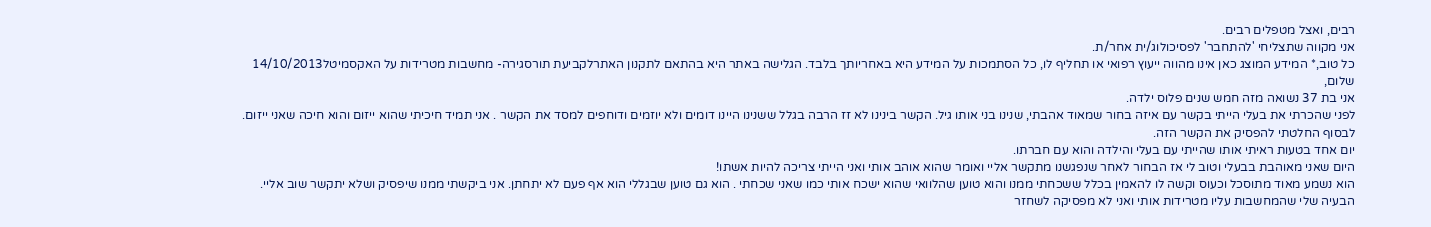רבים, ואצל מטפלים רבים.
אני מקווה שתצליחי 'להתחבר' לפסיכולוג/ית אחר/ת.
כל טוב,* המידע המוצג כאן אינו מהווה ייעוץ רפואי או תחליף לו, כל הסתמכות על המידע היא באחריותך בלבד. הגלישה באתר היא בהתאם לתקנון האתרלקביעת תורסגירה- מחשבות מטרידות על האקסמיטל14/10/2013
שלום,
אני בת 37 נשואה מזה חמש שנים פלוס ילדה.
לפני שהכרתי את בעלי הייתי בקשר עם איזה בחור שמאוד אהבתי, שנינו בני אותו גיל. הקשר בינינו לא זז הרבה בגלל ששנינו היינו דומים ולא יוזמים ודוחפים למסד את הקשר . אני תמיד חיכיתי שהוא ייזום והוא חיכה שאני ייזום.
לבסוף החלטתי להפסיק את הקשר הזה.
יום אחד בטעות ראיתי אותו שהייתי עם בעלי והילדה והוא עם חברתו.
היום שאני מאוהבת בבעלי וטוב לי אז הבחור לאחר שנפגשנו מתקשר אליי ואומר שהוא אוהב אותי ואני הייתי צריכה להיות אשתו!
הוא נשמע מאוד מתוסכל וכעוס וקשה לו להאמין בכלל ששכחתי ממנו והוא טוען שהלוואי שהוא ישכח אותי כמו שאני שכחתי . הוא גם טוען שבגללי הוא אף פעם לא יתחתן. אני ביקשתי ממנו שיפסיק ושלא יתקשר שוב אליי.
הבעיה שלי שהמחשבות עליו מטרידות אותי ואני לא מפסיקה לשחזר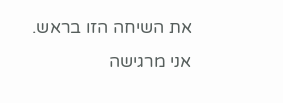את השיחה הזו בראש.
אני מרגישה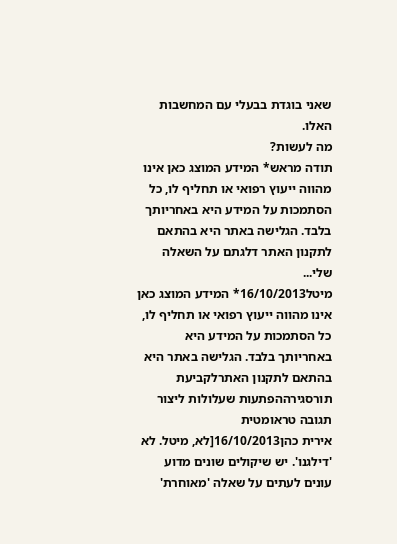שאני בוגדת בבעלי עם המחשבות האלו.
מה לעשות?
תודה מראש* המידע המוצג כאן אינו מהווה ייעוץ רפואי או תחליף לו, כל הסתמכות על המידע היא באחריותך בלבד. הגלישה באתר היא בהתאם לתקנון האתר דלגתם על השאלה שלי...
מיטל16/10/2013* המידע המוצג כאן אינו מהווה ייעוץ רפואי או תחליף לו, כל הסתמכות על המידע היא באחריותך בלבד. הגלישה באתר היא בהתאם לתקנון האתרלקביעת תורסגירההפתעות שעלולות ליצור תגובה טראומטית
אירית כהן16/10/2013[לא, מיטל. לא 'דילגנו'. יש שיקולים שונים מדוע עונים לעתים על שאלה 'מאוחרת'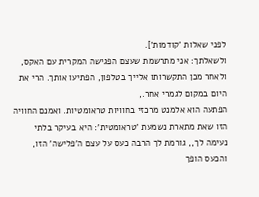לפני שאלות 'קודמות'].
ולשאלתך: אני מתרשמת שעצם הפגישה המקרית עם האקס, ולאחר מכן התקשרותו אלייך בטלפון, הפתיעו אותך. הרי את היום במקום לגמרי אחר.,
הפתעה הוא אלמנט מרכזי בחוויות טראומטיות. ואמנם החוויה הזו שאת מתארת נשמעת 'טראומטית': היא בעיקר בלתי נעימה לך,, גורמת לך הרבה כעס על עצם ה'פלישה' הזו, והכעס הופך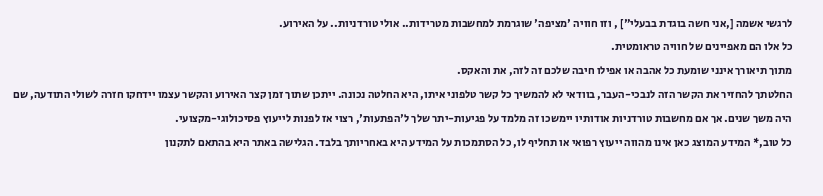לרגשי אשמה [,אני חשה בוגדת בבעלי"] , וזו חוויה 'מציפה' שוגרמת למחשבות מטרידות.. אולי טורדניות.. על האירוע.
כל אלו הם מאפיינים של חוויה טראומטית.
מתוך תיאורך אינני שומעת כל אהבה או אפילו חיבה שלכם זה לזה, את והאקס.
החלטתך להחזיר את הקשר הזה לנבכי-העבר, בוודאי לא להמשיך כל קשר טלפוני איתו, היא החלטה נכונה. ייתכן שתוך זמן קצר האירוע והקשר עצמו יידחקו חזרה לשולי התודעה, שם היה משך שנים. אך אם מחשבות טורדניות אודותיו יימשכו זה מלמד על פגיעות-יתר שלך ל'הפתעות', רצוי אז לפנות לייעוץ פסיכולוגי-מקצועי.
כל טוב,* המידע המוצג כאן אינו מהווה ייעוץ רפואי או תחליף לו, כל הסתמכות על המידע היא באחריותך בלבד. הגלישה באתר היא בהתאם לתקנון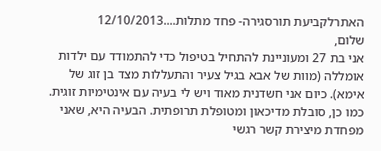האתרלקביעת תורסגירה- פחד מתלות....12/10/2013
שלום,
אני בת 27 ומעוניינת להתחיל בטיפול כדי להתמודד עם ילדות אומללה (מוות של אבא בגיל צעיר והתעללות מצד בן זוג של אימא). כיום אני חשדנית מאוד ויש לי בעיה עם אינטימיות זוגית. כמו כן, סובלת מדיכאון ומטופלת תרופתית. הבעיה היא, שאני מפחדת מיצירת קשר רגשי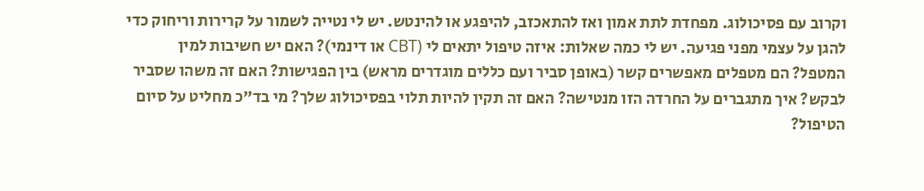וקרוב עם פסיכולוג. מפחדת לתת אמון ואז להתאכזב, להיפגע או להינטש. יש לי נטייה לשמור על קרירות וריחוק כדי להגן על עצמי מפני פגיעה. יש לי כמה שאלות: איזה טיפול יתאים לי (CBT או דינמי)? האם יש חשיבות למין המטפל? הם מטפלים מאפשרים קשר (באופן סביר ועם כללים מוגדרים מראש) בין הפגישות? האם זה משהו שסביר לבקש? איך מתגברים על החרדה הזו מנטישה? האם זה תקין להיות תלוי בפסיכולוג שלך? מי בד"כ מחליט על סיום הטיפול?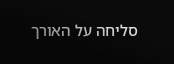סליחה על האורך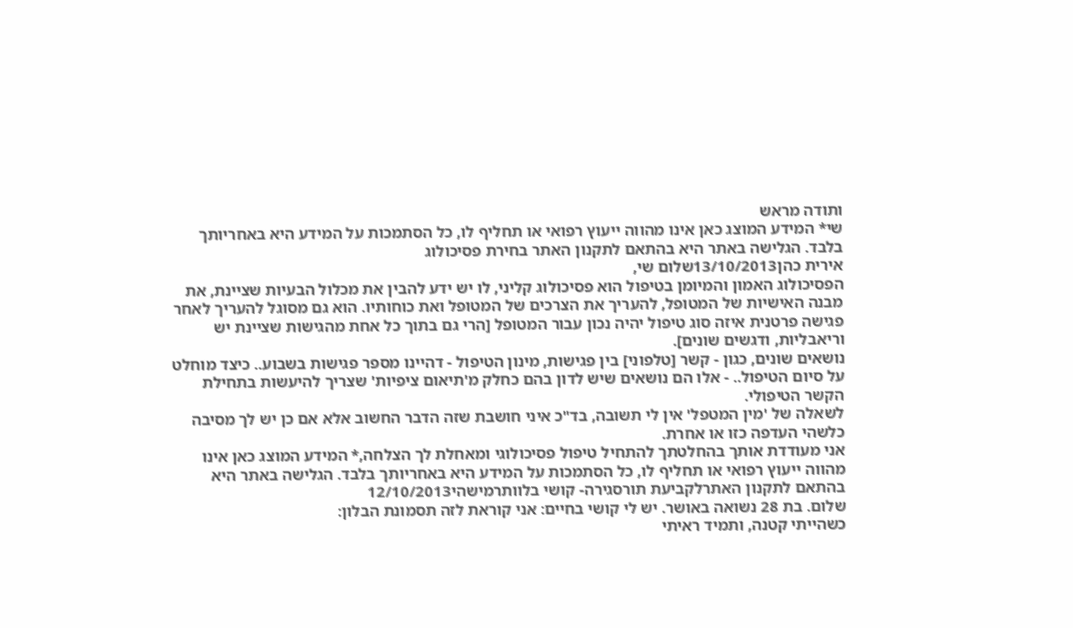ותודה מראש
שי* המידע המוצג כאן אינו מהווה ייעוץ רפואי או תחליף לו, כל הסתמכות על המידע היא באחריותך בלבד. הגלישה באתר היא בהתאם לתקנון האתר בחירת פסיכולוג
אירית כהן13/10/2013שלום שי,
הפסיכולוג האמון והמיומן בטיפול הוא פסיכולוג קליני, לו יש ידע להבין את מכלול הבעיות שציינת, את מבנה האישיות של המטופל, להעריך את הצרכים של המטופל ואת כוחותיו. הוא גם מסוגל להעריך לאחר פגישה פרטנית איזה סוג טיפול יהיה נכון עבור המטופל [הרי גם בתוך כל אחת מהגישות שציינת יש וריאבליות, ודגשים שונים].
נושאים שונים, כגון - קשר [טלפוני] בין פגישות, מינון הטיפול - דהיינו מספר פגישות בשבוע.. כיצד מוחלט על סיום הטיפול.. - אלו הם נושאים שיש לדון בהם כחלק מ'תיאום ציפיות' שצריך להיעשות בתחילת הקשר הטיפולי.
לשאלה של 'מין המטפל' אין לי תשובה, בד"כ איני חושבת שזה הדבר החשוב אלא אם כן יש לך מסיבה כלשהי העדפה כזו או אחרת.
אני מעודדת אותך בהחלטתך להתחיל טיפול פסיכולוגי ומאחלת לך הצלחה,* המידע המוצג כאן אינו מהווה ייעוץ רפואי או תחליף לו, כל הסתמכות על המידע היא באחריותך בלבד. הגלישה באתר היא בהתאם לתקנון האתרלקביעת תורסגירה- קושי בלוותרמישהי12/10/2013
שלום. בת 28 נשואה באושר. יש לי קושי בחיים: אני קוראת לזה תסמונת הבלון:
כשהייתי קטנה, ותמיד ראיתי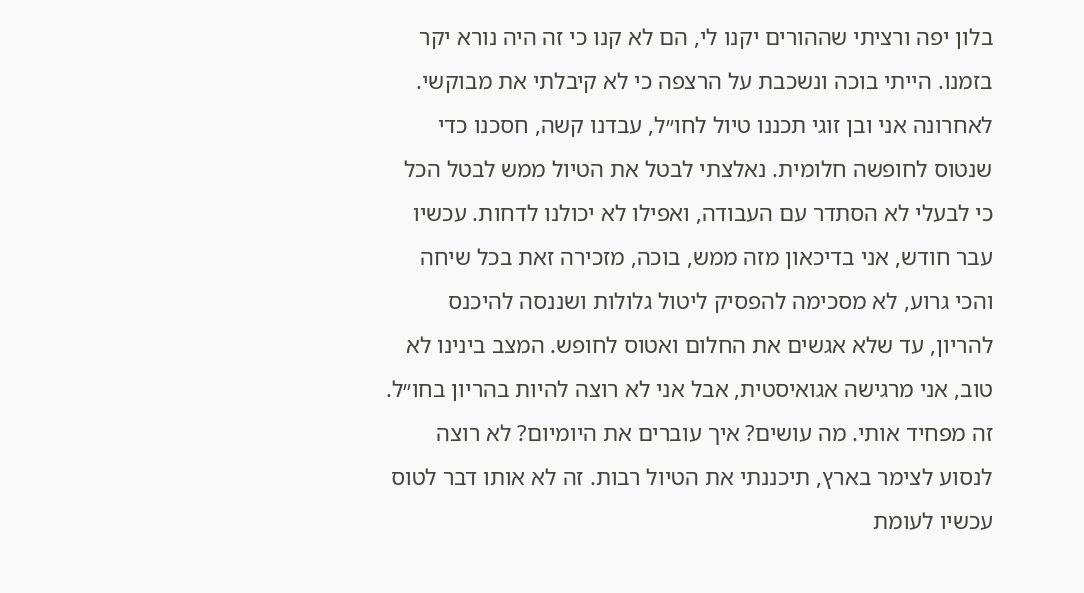בלון יפה ורציתי שההורים יקנו לי, הם לא קנו כי זה היה נורא יקר בזמנו. הייתי בוכה ונשכבת על הרצפה כי לא קיבלתי את מבוקשי.
לאחרונה אני ובן זוגי תכננו טיול לחו״ל, עבדנו קשה, חסכנו כדי שנטוס לחופשה חלומית. נאלצתי לבטל את הטיול ממש לבטל הכל כי לבעלי לא הסתדר עם העבודה, ואפילו לא יכולנו לדחות. עכשיו עבר חודש, אני בדיכאון מזה ממש, בוכה, מזכירה זאת בכל שיחה והכי גרוע, לא מסכימה להפסיק ליטול גלולות ושננסה להיכנס להריון, עד שלא אגשים את החלום ואטוס לחופש. המצב בינינו לא טוב, אני מרגישה אגואיסטית, אבל אני לא רוצה להיות בהריון בחו״ל. זה מפחיד אותי. מה עושים? איך עוברים את היומיום? לא רוצה לנסוע לצימר בארץ, תיכננתי את הטיול רבות. זה לא אותו דבר לטוס עכשיו לעומת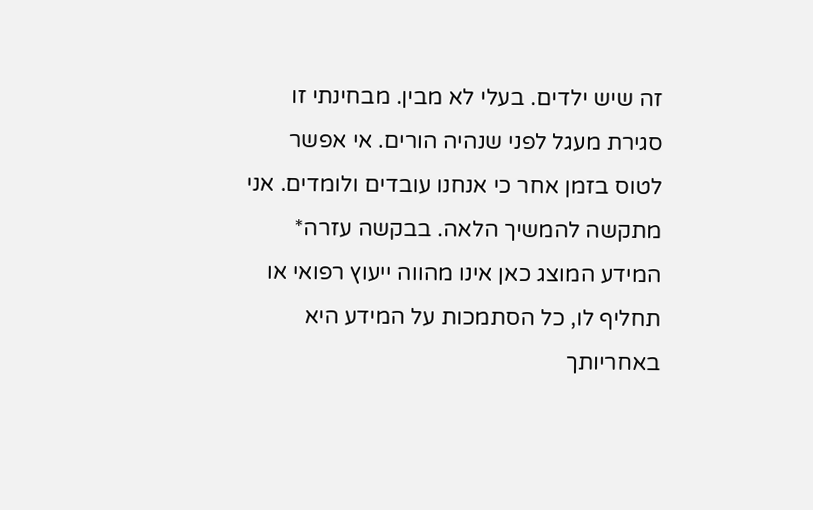זה שיש ילדים. בעלי לא מבין. מבחינתי זו סגירת מעגל לפני שנהיה הורים. אי אפשר לטוס בזמן אחר כי אנחנו עובדים ולומדים. אני מתקשה להמשיך הלאה. בבקשה עזרה* המידע המוצג כאן אינו מהווה ייעוץ רפואי או תחליף לו, כל הסתמכות על המידע היא באחריותך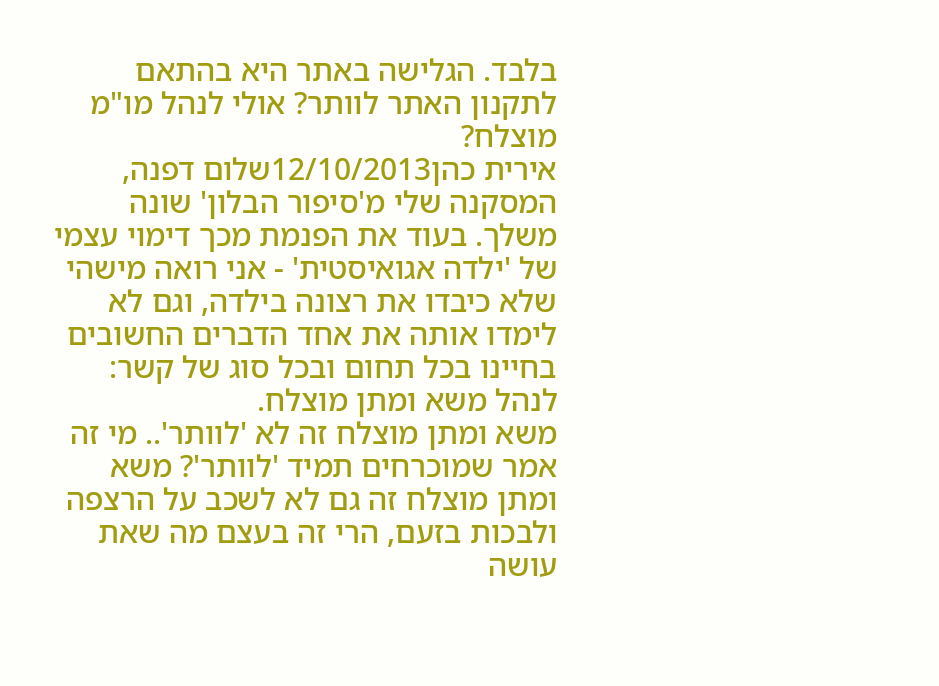בלבד. הגלישה באתר היא בהתאם לתקנון האתר לוותר? אולי לנהל מו"מ מוצלח?
אירית כהן12/10/2013שלום דפנה,
המסקנה שלי מ'סיפור הבלון' שונה משלך. בעוד את הפנמת מכך דימוי עצמי של 'ילדה אגואיסטית' - אני רואה מישהי שלא כיבדו את רצונה בילדה, וגם לא לימדו אותה את אחד הדברים החשובים בחיינו בכל תחום ובכל סוג של קשר: לנהל משא ומתן מוצלח.
משא ומתן מוצלח זה לא 'לוותר'.. מי זה אמר שמוכרחים תמיד 'לוותר'? משא ומתן מוצלח זה גם לא לשכב על הרצפה ולבכות בזעם, הרי זה בעצם מה שאת עושה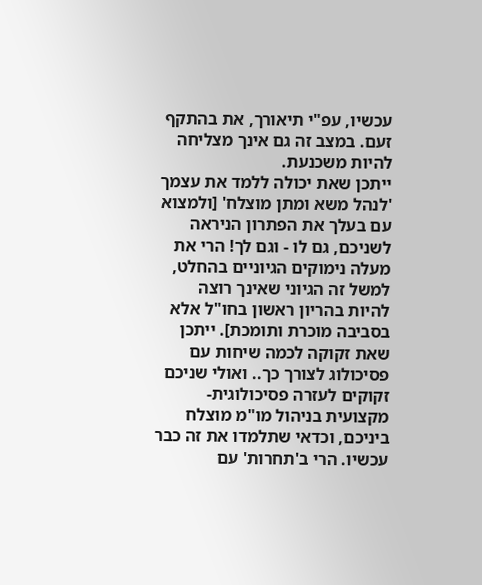עכשיו, עפ"י תיאורך, את בהתקף זעם. במצב זה גם אינך מצליחה להיות משכנעת.
ייתכן שאת יכולה ללמד את עצמך 'לנהל משא ומתן מוצלח' [ולמצוא עם בעלך את הפתרון הניראה לשניכם, גם לו - וגם לך! הרי את מעלה נימוקים הגיוניים בהחלט, למשל זה הגיוני שאינך רוצה להיות בהריון ראשון בחו"ל אלא בסביבה מוכרת ותומכת]. ייתכן שאת זקוקה לכמה שיחות עם פסיכולוג לצורך כך.. ואולי שניכם זקוקים לעזרה פסיכולוגית-מקצועית בניהול מו"מ מוצלח ביניכם, וכדאי שתלמדו את זה כבר עכשיו. הרי ב'תחרות' עם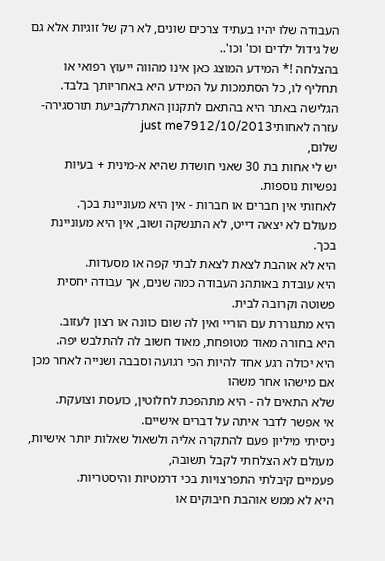העבודה שלו יהיו בעתיד צרכים שונים, לא רק של זוגיות אלא גם של גידול ילדים וכו' וכו'..
בהצלחה !* המידע המוצג כאן אינו מהווה ייעוץ רפואי או תחליף לו, כל הסתמכות על המידע היא באחריותך בלבד. הגלישה באתר היא בהתאם לתקנון האתרלקביעת תורסגירה- עזרה לאחותיjust me7912/10/2013
שלום,
יש לי אחות בת 30 שאני חושדת שהיא א-מינית + בעיות נפשיות נוספות.
לאחותי אין חברים או חברות - אין היא מעוניינת בכך.
מעולם לא יצאה דייט, לא התנשקה ושוב, אין היא מעוניינת בכך.
היא לא אוהבת לצאת לצאת לבתי קפה או מסעדות.
היא עובדת באותהנ העבודה כמה שנים, אך עבודה יחסית פשוטה וקרובה לבית.
היא מתגוררת עם הוריי ואין לה שום כוונה או רצון לעזוב.
היא בחורה מאוד מטופחת, מאוד חשוב לה להתלבש יפה.
היא יכולה רגע אחד להיות הכי רגועה וסבבה ושנייה לאחר מכן אם מישהו אחר משהו
שלא התאים לה - היא מתהפכת לחלוטין, כועסת וצועקת.
אי אפשר לדבר איתה על דברים אישיים.
ניסיתי מיליון פעם להתקרה אליה ולשאול שאלות יותר אישיות,
מעולם לא הצלחתי לקבל תשובה,
פעמיים קיבלתי התפרצויות בכי דרמטיות והיסטריות.
היא לא ממש אוהבת חיבוקים או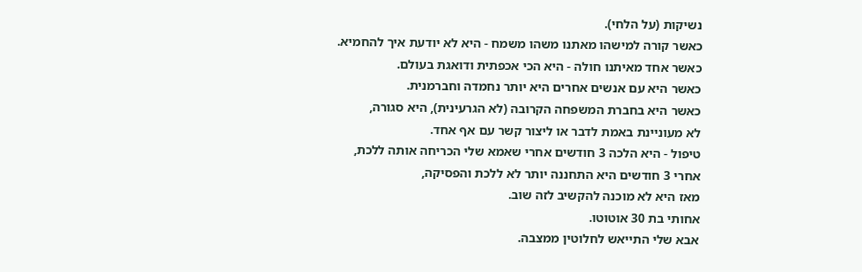נשיקות (על הלחי).
כאשר קורה למישהו מאתנו משהו משמח - היא לא יודעת איך להחמיא.
כאשר אחד מאיתנו חולה - היא הכי אכפתית ודואגת בעולם.
כאשר היא עם אנשים אחרים היא יותר נחמדה וחברמנית.
כאשר היא בחברת המשפחה הקרובה (לא הגרעינית), היא סגורה,
לא מעוניינת באמת לדבר או ליצור קשר עם אף אחד.
טיפול - היא הלכה 3 חודשים אחרי שאמא שלי הכריחה אותה ללכת,
אחרי 3 חודשים היא התחננה יותר לא ללכת והפסיקה,
מאז היא לא מוכנה להקשיב לזה שוב.
אחותי בת 30 אוטוטו.
אבא שלי התייאש לחלוטין ממצבה.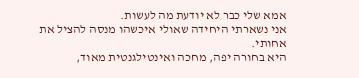אמא שלי כבר לא יודעת מה לעשות.
אני נשארתי היחידה שאולי איכשהו מנסה להציל את אחותי.
היא בחורה יפה, מחכה ואינטילגנטית מאוד,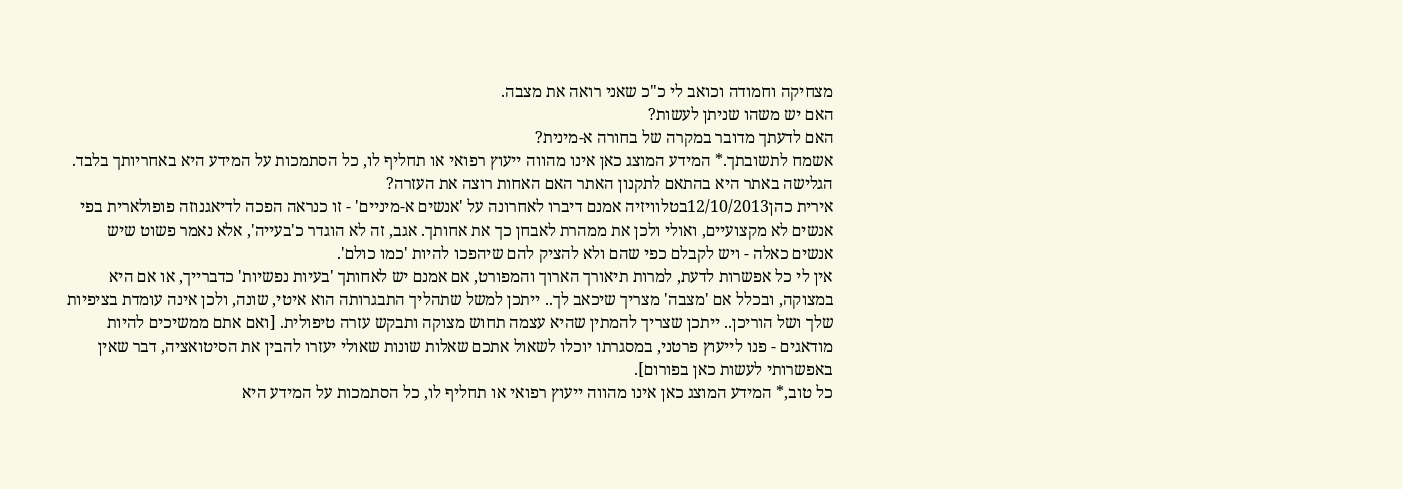מצחיקה וחמודה וכואב לי כ"כ שאני רואה את מצבה.
האם יש משהו שניתן לעשות?
האם לדעתך מדובר במקרה של בחורה א-מינית?
אשמח לתשובתך.* המידע המוצג כאן אינו מהווה ייעוץ רפואי או תחליף לו, כל הסתמכות על המידע היא באחריותך בלבד. הגלישה באתר היא בהתאם לתקנון האתר האם האחות רוצה את העזרה?
אירית כהן12/10/2013בטלוויזיה אמנם דיברו לאחרונה על 'אנשים א-מיניים' - זו כנראה הפכה לדיאגנוזה פופולארית בפי אנשים לא מקצועיים, ואולי ולכן את ממהרת לאבחן כך את אחותך. אגב, זה לא הוגדר כ'בעייה', אלא נאמר פשוט שיש אנשים כאלה - ויש לקבלם כפי שהם ולא להציק להם שיהפכו להיות 'כמו כולם'.
אין לי כל אפשרות לדעת, למרות תיאורך הארוך והמפורט, אם אמנם יש לאחותך 'בעיות נפשיות' כדברייך, או אם היא במצוקה, ובכלל אם 'מצבה' מצריך שיכאב לך.. ייתכן למשל שתהליך התבגרותה הוא איטי, שונה, ולכן אינה עומדת בציפיות שלך ושל הוריכן.. ייתכן שצריך להמתין שהיא עצמה תחוש מצוקה ותבקש עזרה טיפולית. [ואם אתם ממשיכים להיות מודאגים - פנו לייעוץ פרטני, במסגרתו יוכלו לשאול אתכם שאלות שונות שאולי יעזרו להבין את הסיטואציה, דבר שאין באפשרותי לעשות כאן בפורום].
כל טוב,* המידע המוצג כאן אינו מהווה ייעוץ רפואי או תחליף לו, כל הסתמכות על המידע היא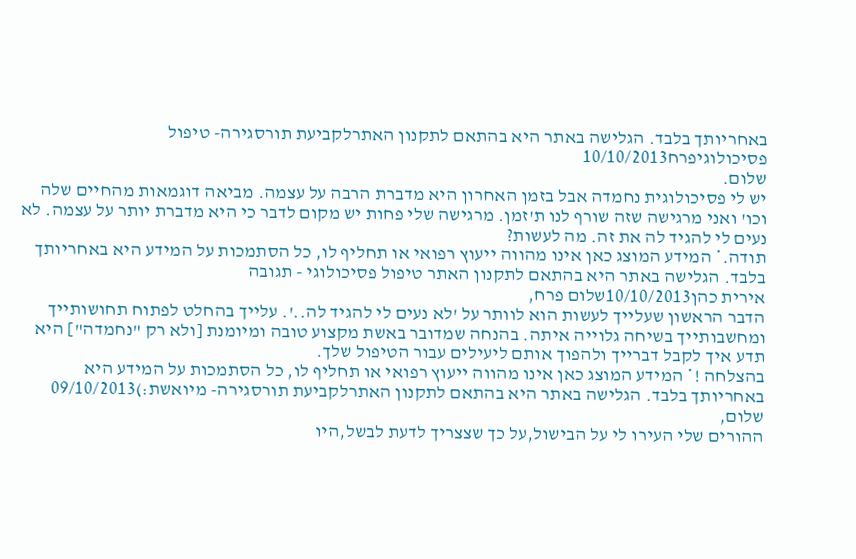באחריותך בלבד. הגלישה באתר היא בהתאם לתקנון האתרלקביעת תורסגירה- טיפול פסיכולוגיפרח10/10/2013
שלום.
יש לי פסיכולוגית נחמדה אבל בזמן האחרון היא מדברת הרבה על עצמה. מביאה דוגמאות מהחיים שלה וכו' ואני מרגישה שזה שורף לנו ת'זמן. מרגישה שלי פחות יש מקום לדבר כי היא מדברת יותר על עצמה. לא נעים לי להגיד לה את זה. מה לעשות?
תודה.* המידע המוצג כאן אינו מהווה ייעוץ רפואי או תחליף לו, כל הסתמכות על המידע היא באחריותך בלבד. הגלישה באתר היא בהתאם לתקנון האתר טיפול פסיכולוגי - תגובה
אירית כהן10/10/2013שלום פרח,
הדבר הראשון שעלייך לעשות הוא לוותר על 'לא נעים לי להגיד לה..'. עלייך בהחלט לפתוח תחושותייך ומחשבותייך בשיחה גלוייה איתה. בהנחה שמדובר באשת מקצוע טובה ומיומנת [ולא רק "נחמדה"] היא תדע איך לקבל דברייך ולהפוך אותם ליעילים עבור הטיפול שלך.
בהצלחה !* המידע המוצג כאן אינו מהווה ייעוץ רפואי או תחליף לו, כל הסתמכות על המידע היא באחריותך בלבד. הגלישה באתר היא בהתאם לתקנון האתרלקביעת תורסגירה- מיואשת:)09/10/2013
שלום,
ההורים שלי העירו לי על הבישול,על כך שצצריך לדעת לבשל,היו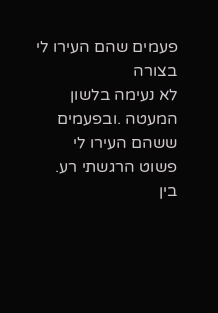פעמים שהם העירו לי בצורה
לא נעימה בלשון המעטה .ובפעמים ששהם העירו לי פשוט הרגשתי רע.
בין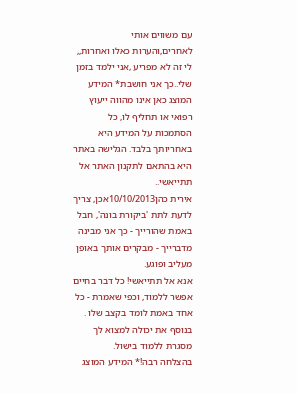עם משווים אותי לאחרים,והערות כאלו ואחרות,,
לי זה לא מפריע ,אני ילמד בזמן שלי..כך אני חושבת* המידע המוצג כאן אינו מהווה ייעוץ רפואי או תחליף לו, כל הסתמכות על המידע היא באחריותך בלבד. הגלישה באתר היא בהתאם לתקנון האתר אל תתייאשי..
אירית כהן10/10/2013אכן, צריך לדעת לתת 'ביקורת בונה', חבל באמת שהורייך - כך אני מבינה מדברייך - מבקרים אותך באופן מעליב ופוגע.
אנא אל תתייאשי! כל דבר בחיים אפשר ללמוד, וכפי שאמרת - כל אחד באמת לומד בקצב שלו . בנוסף את יכולה למצוא לך מסגרת ללמוד בישול.
בהצלחה רבה!* המידע המוצג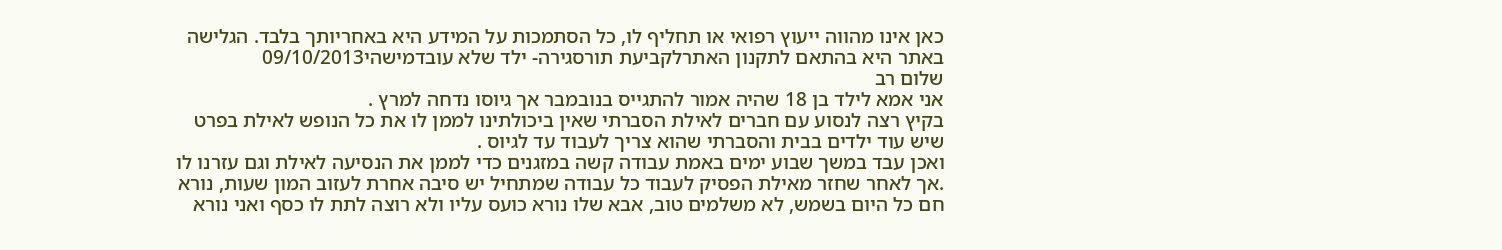כאן אינו מהווה ייעוץ רפואי או תחליף לו, כל הסתמכות על המידע היא באחריותך בלבד. הגלישה באתר היא בהתאם לתקנון האתרלקביעת תורסגירה- ילד שלא עובדמישהי09/10/2013
שלום רב
אני אמא לילד בן 18 שהיה אמור להתגייס בנובמבר אך גיוסו נדחה למרץ .
בקיץ רצה לנסוע עם חברים לאילת הסברתי שאין ביכולתינו לממן לו את כל הנופש לאילת בפרט שיש עוד ילדים בבית והסברתי שהוא צריך לעבוד עד לגיוס .
ואכן עבד במשך שבוע ימים באמת עבודה קשה במזגנים כדי לממן את הנסיעה לאילת וגם עזרנו לו .אך לאחר שחזר מאילת הפסיק לעבוד כל עבודה שמתחיל יש סיבה אחרת לעזוב המון שעות, נורא חם כל היום בשמש, לא משלמים טוב, אבא שלו נורא כועס עליו ולא רוצה לתת לו כסף ואני נורא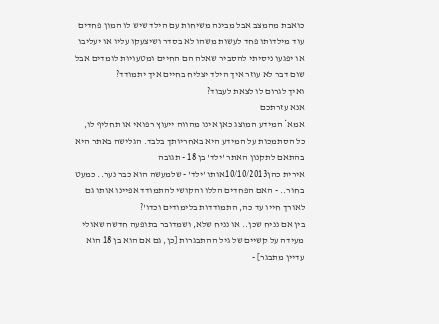כואבת מהמצב אבל מבינה משיחות עם הילד שיש לו המון פחדים עוד מילדותו פחד לעשות משהו לא בסדר ושיצעקו עליו או יעליבו או יפגעו ניסיתי להסביר שאלה הם החיים ומטעויות לומדים אבל שום דבר לא עוזר איך הילד יצליח בחיים איך יתמודד?
ואיך לגרום לו לצאת לעבוד?
אנא עזרתכם
אמא* המידע המוצג כאן אינו מהווה ייעוץ רפואי או תחליף לו, כל הסתמכות על המידע היא באחריותך בלבד. הגלישה באתר היא בהתאם לתקנון האתר 'ילד' בן 18 - תגובה
אירית כהן10/10/2013אותו 'ילד' - שלמעשה הוא כבר נער.. כמעט בחור.. - האם הפחדים הללו והקושי להתמודד אפיינו אותו גם לאורך חייו עד כה, התמודדות בלימודים וכדו'?
בין אם נניח שכן.. או נניח שלא, ושמדובר בתופעה חדשה שאולי מעידה על קשיים של גיל ההתבגרות [כן, גם אם הוא בן 18 הוא עדיין מתבגר] -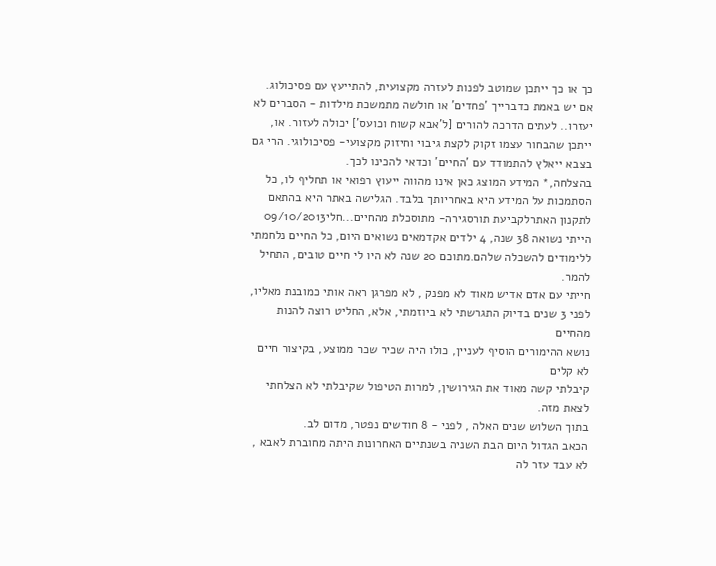כך או כך ייתכן שמוטב לפנות לעזרה מקצועית, להתייעץ עם פסיכולוג.
אם יש באמת כדברייך 'פחדים' או חולשה מתמשכת מילדות - הסברים לא יעזרו.. לעתים הדרכה להורים [ל'אבא קשוח וכועס'] יכולה לעזור. או, ייתכן שהבחור עצמו זקוק לקצת גיבוי וחיזוק מקצועי- פסיכולוגי. הרי גם בצבא ייאלץ להתמודד עם 'החיים' וכדאי להכינו לכך.
בהצלחה,* המידע המוצג כאן אינו מהווה ייעוץ רפואי או תחליף לו, כל הסתמכות על המידע היא באחריותך בלבד. הגלישה באתר היא בהתאם לתקנון האתרלקביעת תורסגירה- מתוסכלת מהחיים...חלי09/10/2013
הייתי נשואה 38 שנה, 4 ילדים אקדמאים נשואים היום, כל החיים נלחמתי ללימודים להשכלה שלהם.מתוכם 20 שנה לא היו לי חיים טובים, התחיל להמר.
חייתי עם אדם אדיש מאוד לא מפנק , לא מפרגן ראה אותי כמובנת מאליו,
לפני 3 שנים בדיוק התגרשתי לא ביוזמתי, אלא, החליט רוצה להנות מהחיים
נושא ההימורים הוסיף לעניין, כולו היה שכיר שכר ממוצע, בקיצור חיים לא קלים
קיבלתי קשה מאוד את הגירושין, למרות הטיפול שקיבלתי לא הצלחתי לצאת מזה.
בתוך השלוש שנים האלה , לפני - 8 חודשים נפטר, מדום לב.
הכאב הגדול היום הבת השניה בשנתיים האחרונות היתה מחוברת לאבא , לא עבד עזר לה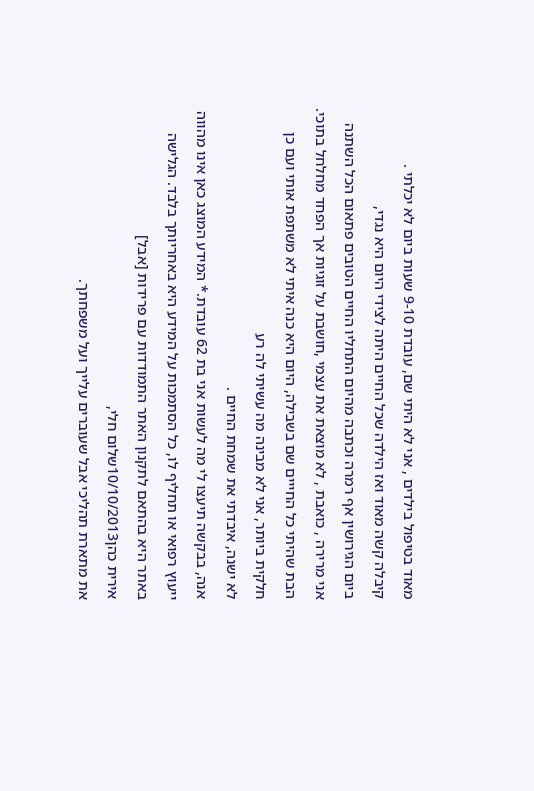מאוד בטיפול בילדים , אני לא היתי שם, עובדת 9-10 שעות ביום לא יכלתי .
קיבלה קשה מאוד ואז הילדה שכל החיים היתה לצידי היום היא נגדי,
ביום הגירושין אף רמרה וכתבה מהיום התחליו החיים הטובים פתאום הכל השתנה
אני מרירה , כואבת , לא מוצאת את עצמי ,חושבת על זוגיות אך הפחד מחלחל בתוכי.
הבת שהיתי כל החייים שם בשבילה, היום היא כנה איתי לא משתפת אותי ועם כן חלקית ביותר, אני לא מבינה מה עשיתי לה רע
לא ישנה, איבדתי את שמחת החיים .
אנה, בבקשה תיעצו לי מה לעשות אני בת 62 עובדת.* המידע המוצג כאן אינו מהווה ייעוץ רפואי או תחליף לו, כל הסתמכות על המידע היא באחריותך בלבד. הגלישה באתר היא בהתאם לתקנון האתר התמודדות עם פרידות [אבל]
אירית כהן10/10/2013שלום חלי,
את מתארת תהליכי אבל שעוברים עלייך ועל משפחתך.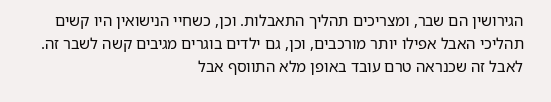הגירושין הם שבר, ומצריכים תהליך התאבלות. וכן, כשחיי הנישואין היו קשים תהליכי האבל אפילו יותר מורכבים, וכן, גם ילדים בוגרים מגיבים קשה לשבר זה.
לאבל זה שכנראה טרם עובד באופן מלא התווסף אבל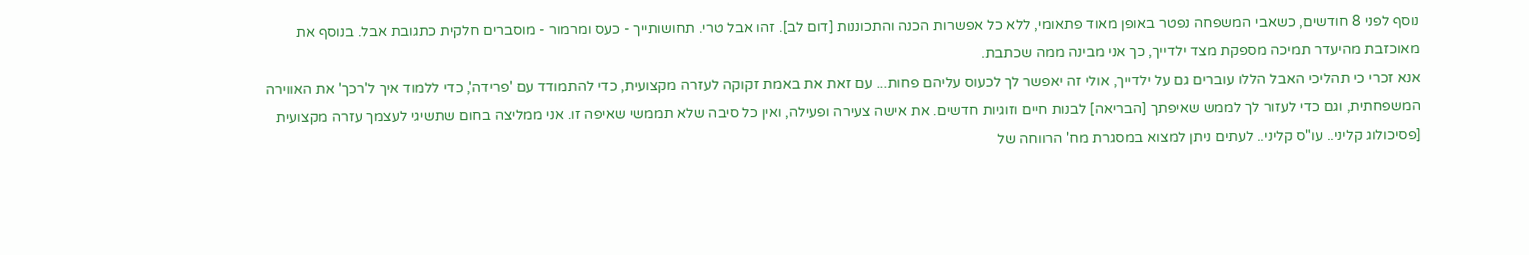נוסף לפני 8 חודשים, כשאבי המשפחה נפטר באופן מאוד פתאומי, ללא כל אפשרות הכנה והתכוננות [דום לב]. זהו אבל טרי. תחושותייך - כעס ומרמור - מוסברים חלקית כתגובת אבל. בנוסף את מאוכזבת מהיעדר תמיכה מספקת מצד ילדייך, כך אני מבינה ממה שכתבת.
אנא זכרי כי תהליכי האבל הללו עוברים גם על ילדייך, אולי זה יאפשר לך לכעוס עליהם פחות... עם זאת את באמת זקוקה לעזרה מקצועית, כדי להתמודד עם 'פרידה', כדי ללמוד איך ל'רכך' את האווירה המשפחתית, וגם כדי לעזור לך לממש שאיפתך [הבריאה] לבנות חיים וזוגיות חדשים. את אישה צעירה ופעילה, ואין כל סיבה שלא תממשי שאיפה זו. אני ממליצה בחום שתשיגי לעצמך עזרה מקצועית [פסיכולוג קליני.. עו"ס קליני.. לעתים ניתן למצוא במסגרת מח' הרווחה של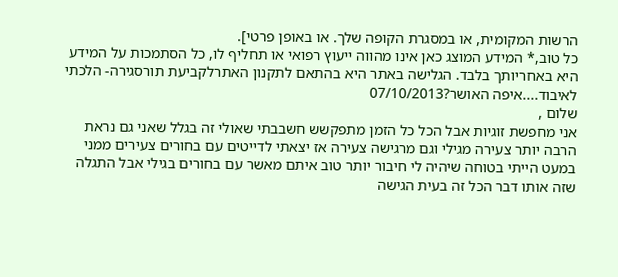הרשות המקומית, או במסגרת הקופה שלך. או באופן פרטי].
כל טוב,* המידע המוצג כאן אינו מהווה ייעוץ רפואי או תחליף לו, כל הסתמכות על המידע היא באחריותך בלבד. הגלישה באתר היא בהתאם לתקנון האתרלקביעת תורסגירה- הלכתי לאיבוד....איפה האושר?07/10/2013
שלום ,
אני מחפשת זוגיות אבל הכל כל הזמן מתפקשש חשבבתי שאולי זה בגלל שאני גם נראת הרבה יותר צעירה מגילי וגם מרגישה צעירה אז יצאתי לדייטים עם בחורים צעירים ממני במעט הייתי בטוחה שיהיה לי חיבור יותר טוב איתם מאשר עם בחורים בגילי אבל התגלה שזה אותו דבר הכל זה בעית הגישה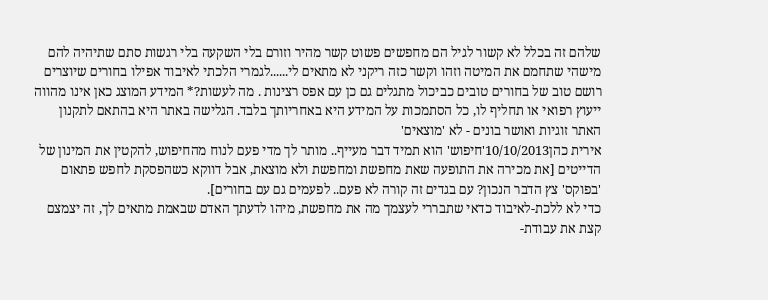שלהם זה בכלל לא קשור לגיל הם מחפשים פשוט קשר מהיר וזורם בלי השקעה בלי רגשות סתם שתיהיה להם מישהי שתחמם את המיטה וזהו וקשר כזה ריקני לא מתאים לי......לגמרי הלכתי לאיבוד אפילו בחורים שיוצרים רושם טוב של בחורים טובים כביכול מתגלים גם כן עם אפס רצינות . מה לעשות?* המידע המוצג כאן אינו מהווה ייעוץ רפואי או תחליף לו, כל הסתמכות על המידע היא באחריותך בלבד. הגלישה באתר היא בהתאם לתקנון האתר זוגיות ואושר בונים - לא 'מוצאים'
אירית כהן10/10/2013'חיפוש' הוא תמיד דבר מעייף.. מותר לך מדי פעם לנוח מהחיפוש, להקטין את המינון של הדייטים [את מכירה את התופעה שאת מחפשת ומחפשת ולא מוצאת, אבל דווקא כשהפסקת לחפש פתאום 'בפוקס' צץ הדבר הנכון? עם בגדים זה קורה לא פעם.. לפעמים גם עם בחורים].
כדי לא ללכת-לאיבוד כדאי שתבררי לעצמך מה את מחפשת, מיהו לדעתך האדם שבאמת מתאים לך, זה יצמצם קצת את עבודת-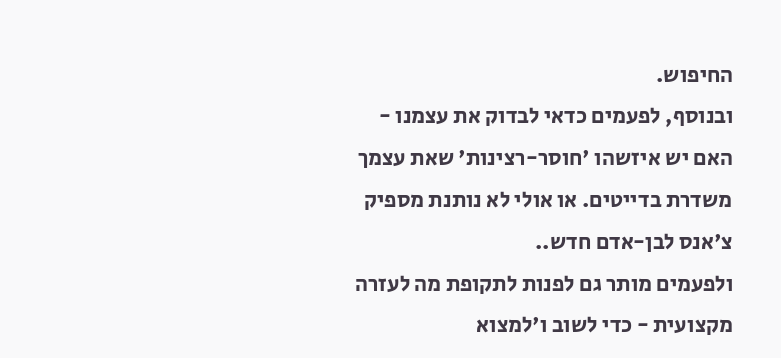החיפוש.
ובנוסף, לפעמים כדאי לבדוק את עצמנו - האם יש איזשהו 'חוסר-רצינות' שאת עצמך משדרת בדייטים. או אולי לא נותנת מספיק צ'אנס לבן-אדם חדש..
ולפעמים מותר גם לפנות לתקופת מה לעזרה מקצועית - כדי לשוב ו'למצוא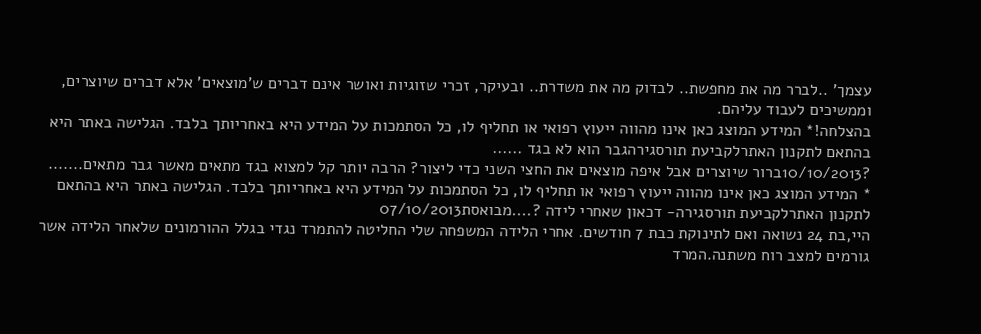עצמך' ..לברר מה את מחפשת.. לבדוק מה את משדרת.. ובעיקר, זכרי שזוגיות ואושר אינם דברים ש'מוצאים' אלא דברים שיוצרים, וממשיכים לעבוד עליהם.
בהצלחה!* המידע המוצג כאן אינו מהווה ייעוץ רפואי או תחליף לו, כל הסתמכות על המידע היא באחריותך בלבד. הגלישה באתר היא בהתאם לתקנון האתרלקביעת תורסגירהגבר הוא לא בגד ......
?10/10/2013ברור שיוצרים אבל איפה מוצאים את החצי השני כדי ליצור? הרבה יותר קל למצוא בגד מתאים מאשר גבר מתאים.......
* המידע המוצג כאן אינו מהווה ייעוץ רפואי או תחליף לו, כל הסתמכות על המידע היא באחריותך בלבד. הגלישה באתר היא בהתאם לתקנון האתרלקביעת תורסגירה- דכאון שאחרי לידה ?....מבואסת07/10/2013
היי,בת 24 נשואה ואם לתינוקת כבת 7 חודשים. אחרי הלידה המשפחה שלי החליטה להתמרד נגדי בגלל ההורמונים שלאחר הלידה אשר גורמים למצב רוח משתנה.המרד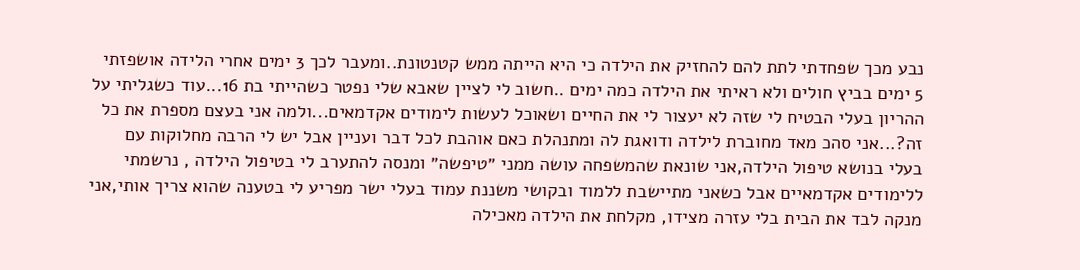נבע מכך שפחדתי לתת להם להחזיק את הילדה כי היא הייתה ממש קטנטונת..ומעבר לכך 3 ימים אחרי הלידה אושפזתי 5 ימים בביץ חולים ולא ראיתי את הילדה כמה ימים ..חשוב לי לציין שאבא שלי נפטר כשהייתי בת 16...עוד כשגליתי על ההריון בעלי הבטיח לי שזה לא יעצור לי את החיים ושאוכל לעשות לימודים אקדמאים...ולמה אני בעצם מספרת את כל זה?...אני סהכ מאד מחוברת לילדה ודואגת לה ומתנהלת כאם אוהבת לכל דבר ועניין אבל יש לי הרבה מחלוקות עם בעלי בנושא טיפול הילדה,אני שונאת שהמשפחה עושה ממני ״טיפשה״ ומנסה להתערב לי בטיפול הילדה , נרשמתי ללימודים אקדמאיים אבל כשאני מתיישבת ללמוד ובקושי משננת עמוד בעלי ישר מפריע לי בטענה שהוא צריך אותי,אני מנקה לבד את הבית בלי עזרה מצידו, מקלחת את הילדה מאכילה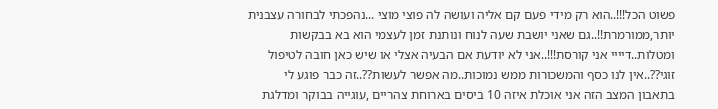פשוט הכל!!!..הוא רק מידי פעם קם אליה ועושה לה פוצי מוצי ...נהפכתי לבחורה עצבנית יותר,ממורמרת!!..גם שאני יושבת שעה לנוח ונותנת זמן לעצמי הוא בא בבקשות ומטלות..דיייי אני קורסת!!!..אני לא יודעת אם הבעיה אצלי או שיש כאן חובה לטיפול זוגי??..אין לנו כסף והמשכורות ממש נמוכות..מה אפשר לעשות??..זה כבר פוגע לי בתאבון המצב הזה אני אוכלת איזה 10 ביסים בארוחת צהריים ,עוגייה בבוקר ומדלגת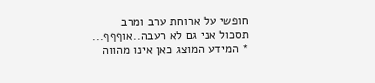חופשי על ארוחת ערב ומרב תסכול אני גם לא רעבה..אוףףף...
* המידע המוצג כאן אינו מהווה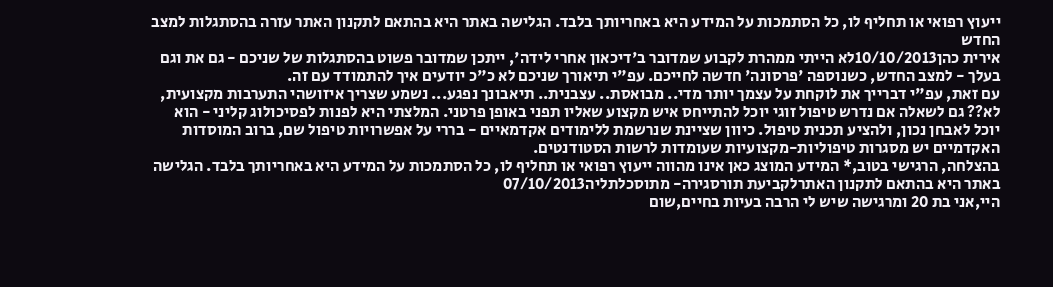ייעוץ רפואי או תחליף לו, כל הסתמכות על המידע היא באחריותך בלבד. הגלישה באתר היא בהתאם לתקנון האתר עזרה בהסתגלות למצב החדש
אירית כהן10/10/2013לא הייתי ממהרת לקבוע שמדובר ב'דיכאון אחרי לידה', ייתכן שמדובר פשוט בהסתגלות של שניכם - גם את וגם בעלך - למצב החדש, כשנוספה 'פרסונה' חדשה לחייכם. עפ"י תיאורך שניכם לא כ"כ יודעים איך להתמודד עם זה.
עם זאת, עפ"י דברייך את לוקחת על עצמך יותר מדי.. מבואסת.. עצבנית.. תיאבונך נפגע... נשמע שצריך איזושהי התערבות מקצועית, לא?? גם לשאלה אם נדרש טיפול זוגי יוכל להתייחס איש מקצוע שאליו תפני באופן פרטני. המלצתי היא לפנות לפסיכולוג קליני - הוא יוכל לאבחן נכון, ולהציע תכנית טיפול. כיוון שציינת שנרשמת ללימודים אקדמאיים - בררי על אפשרויות טיפול שם, ברוב המוסדות האקדמיים יש מסגרות טיפוליות-מקצועיות שעומדות לרשות הסטודנטים.
בהצלחה, הרגישי בטוב,* המידע המוצג כאן אינו מהווה ייעוץ רפואי או תחליף לו, כל הסתמכות על המידע היא באחריותך בלבד. הגלישה באתר היא בהתאם לתקנון האתרלקביעת תורסגירה- מתוסכלתליה07/10/2013
היי,אני בת 20 ומרגישה שיש לי הרבה בעיות בחיים,שום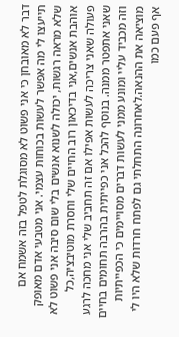דבר לא מאובחן כי אני פשוט לא מסוגלת לטפל בזה אשמח אם תייעצו לי מה אפשר לעשות בכוחות עצמי. אני מטבעי אדם מאופק שלא מראה רגשות, יכולה לשנוא אנשים בלי שום סיבה אני פשוט לא אוהבת אנשים,אני בדיכאון רוב החיים שלי וחסרת מוטיבציה,כל פעולה שאני צריכה לעשות אפילו אם זה תחביב שלי אני מחכה לרגע שאני אתפטר ממנה. בנוסף להכל אני כפייתית בהרבה תחומים בחיים וזה מכביד עליי ומונע ממני לעשות דברים מסויימים כי הכפייתיות מוציאה את ההנאה.לאחרונה התחלתי גם לפתח חרדות שלא היו לי אף פעם כמו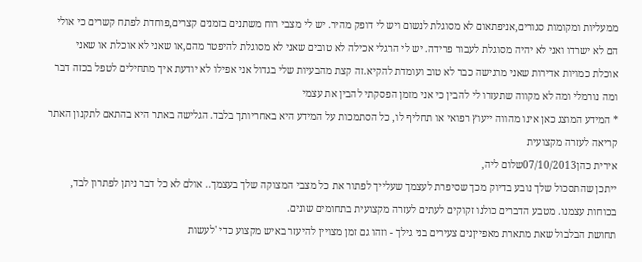ממעליות ומקומות סגורים,אניפתאום לא מסוגלת לנשום ויש לי דופק מהיר. יש לי מצבי רוח משתנים בזמנים קצרים,פוחדת לפתח קשרים כי אולי הם לא ישרדו ואני לא יהיה מסוגלת לעבור פרידה. יש לי הרגלי אכילה לא טובים שאני לא מסוגלת להיפטר מהם,או שאני לא אוכלת או שאני אוכלת כמויות אדירות שאני מרגישה כבר לא טוב ועומדת להקיא.זה קצת מהבעיות שלי בגדול אני אפילו לא יודעת איך מתחילים לטפל בכזה דבר ומה נורמלי ומה לא מקווה שתעזרו לי להבין כי אני מזמן הפסקתי להבין את עצמי
* המידע המוצג כאן אינו מהווה ייעוץ רפואי או תחליף לו, כל הסתמכות על המידע היא באחריותך בלבד. הגלישה באתר היא בהתאם לתקנון האתר קריאה לעזרה מקצועית
אירית כהן07/10/2013שלום ליה,
ייתכן שהתסכול שלך נובע בדיוק מכך שסיפרת לעצמך שעלייך לפתור את כל מצבי המצוקה שלך בעצמך.. אולם לא כל דבר ניתן לפתרון לבד, בכוחות עצמנו. מטבע הדברים כולנו זקוקים לעתים לעזרה מקצועית בתחומים שונים.
תחושת הבלבול שאת מתארת מאפייןנים צעירים בני גילך - וזהו גם זמן מצויין להיעזר באיש מקצוע כדי 'לעשות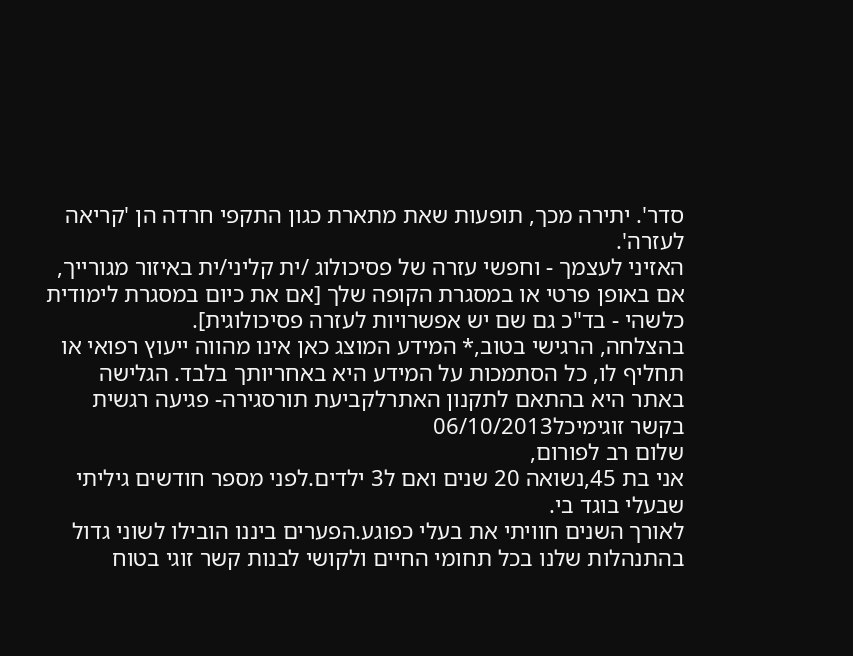סדר'. יתירה מכך, תופעות שאת מתארת כגון התקפי חרדה הן 'קריאה לעזרה'.
האזיני לעצמך - וחפשי עזרה של פסיכולוג /ית קליני/ית באיזור מגורייך, אם באופן פרטי או במסגרת הקופה שלך [אם את כיום במסגרת לימודית כלשהי - בד"כ גם שם יש אפשרויות לעזרה פסיכולוגית].
בהצלחה, הרגישי בטוב,* המידע המוצג כאן אינו מהווה ייעוץ רפואי או תחליף לו, כל הסתמכות על המידע היא באחריותך בלבד. הגלישה באתר היא בהתאם לתקנון האתרלקביעת תורסגירה- פגיעה רגשית בקשר זוגימיכל06/10/2013
שלום רב לפורום,
אני בת 45,נשואה 20 שנים ואם ל3 ילדים.לפני מספר חודשים גיליתי שבעלי בוגד בי.
לאורך השנים חוויתי את בעלי כפוגע.הפערים ביננו הובילו לשוני גדול בהתנהלות שלנו בכל תחומי החיים ולקושי לבנות קשר זוגי בטוח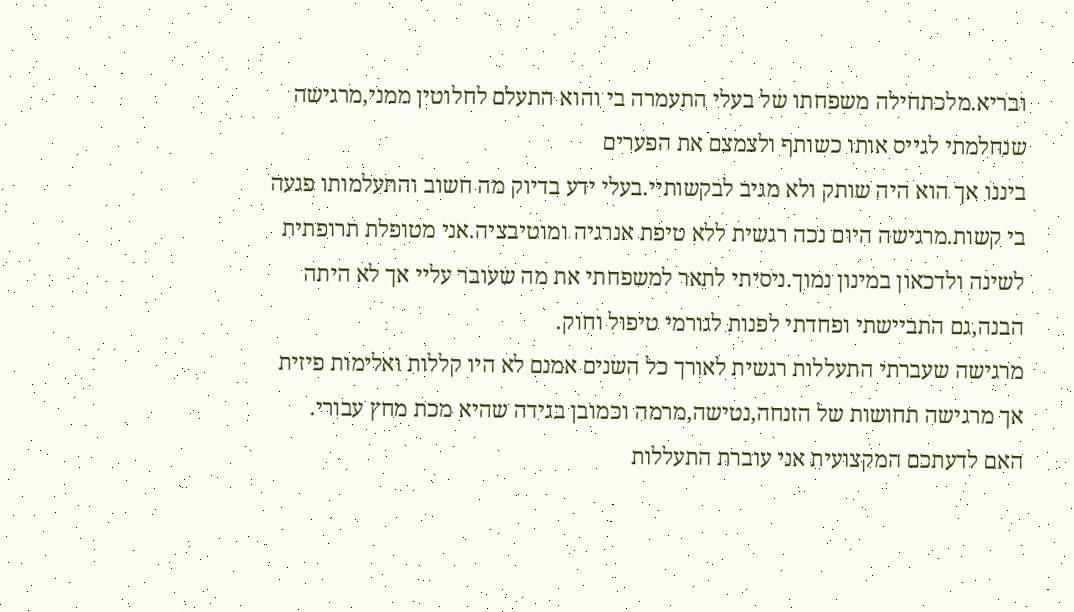ובריא.מלכתחילה משפחתו של בעלי התעמרה בי והוא התעלם לחלוטין ממני,מרגישה שנחלמתי לגייס אותו כשותף ולצמצם את הפערים
ביננו אך הוא היה שותק ולא מגיב לבקשותיי.בעלי ידע בדיוק מה חשוב והתעלמותו פגעה בי קשות.מרגישה היום נכה רגשית ללא טיפת אנרגיה ומוטיבציה.אני מטופלת תרופתית לשינה ולדכאון במינון נמוך.ניסיתי לתאר למשפחתי את מה שעובר עליי אך לא היתה הבנה,גם התביישתי ופחדתי לפנות לגורמי טיפול וחוק.
מרגישה שעברתי התעללות רגשית לאורך כל השנים אמנם לא היו קללות ואלימות פיזית
אך מרגישה תחושות של הזנחה,נטישה,מרמה וכמובן בגידה שהיא מכת מחץ עבורי.
האם לדעתכם המקצועית אני עוברת התעללות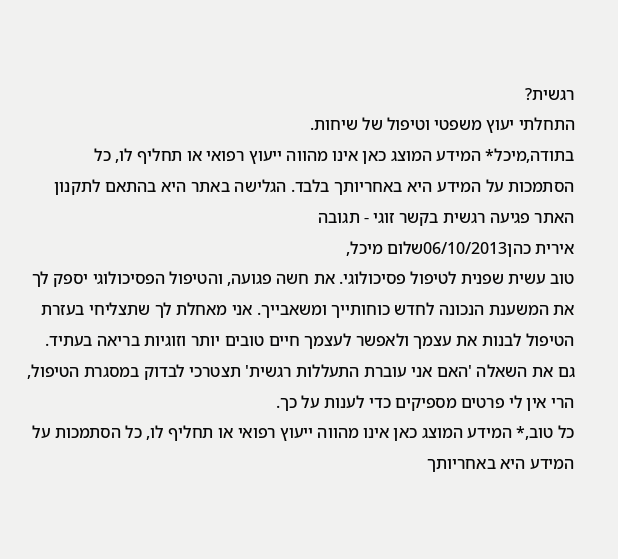רגשית?
התחלתי יעוץ משפטי וטיפול של שיחות.
בתודה,מיכל* המידע המוצג כאן אינו מהווה ייעוץ רפואי או תחליף לו, כל הסתמכות על המידע היא באחריותך בלבד. הגלישה באתר היא בהתאם לתקנון האתר פגיעה רגשית בקשר זוגי - תגובה
אירית כהן06/10/2013שלום מיכל,
טוב עשית שפנית לטיפול פסיכולוגי. את חשה פגועה, והטיפול הפסיכולוגי יספק לך את המשענת הנכונה לחדש כוחותייך ומשאבייך. אני מאחלת לך שתצליחי בעזרת הטיפול לבנות את עצמך ולאפשר לעצמך חיים טובים יותר וזוגיות בריאה בעתיד.
גם את השאלה 'האם אני עוברת התעללות רגשית' תצטרכי לבדוק במסגרת הטיפול, הרי אין לי פרטים מספיקים כדי לענות על כך.
כל טוב,* המידע המוצג כאן אינו מהווה ייעוץ רפואי או תחליף לו, כל הסתמכות על המידע היא באחריותך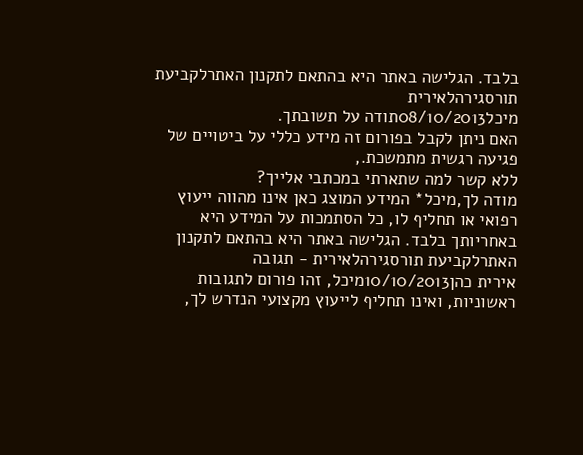בלבד. הגלישה באתר היא בהתאם לתקנון האתרלקביעת תורסגירהלאירית
מיכל08/10/2013תודה על תשובתך.
האם ניתן לקבל בפורום זה מידע כללי על ביטויים של פגיעה רגשית מתמשכת.,
ללא קשר למה שתארתי במכתבי אלייך?
מודה לך,מיכל* המידע המוצג כאן אינו מהווה ייעוץ רפואי או תחליף לו, כל הסתמכות על המידע היא באחריותך בלבד. הגלישה באתר היא בהתאם לתקנון האתרלקביעת תורסגירהלאירית - תגובה
אירית כהן10/10/2013מיכל, זהו פורום לתגובות ראשוניות, ואינו תחליף לייעוץ מקצועי הנדרש לך,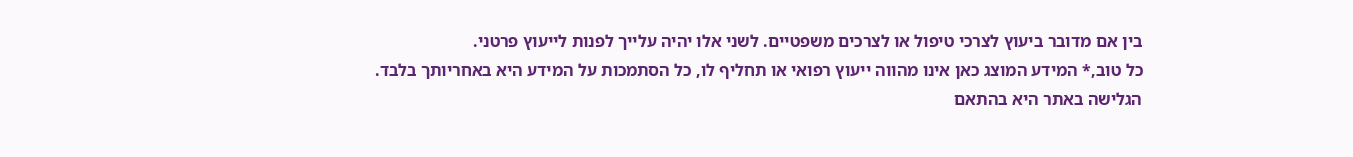בין אם מדובר ביעוץ לצרכי טיפול או לצרכים משפטיים. לשני אלו יהיה עלייך לפנות לייעוץ פרטני.
כל טוב,* המידע המוצג כאן אינו מהווה ייעוץ רפואי או תחליף לו, כל הסתמכות על המידע היא באחריותך בלבד. הגלישה באתר היא בהתאם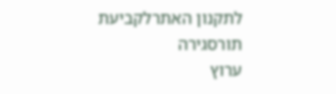לתקנון האתרלקביעת תורסגירה
ערוץ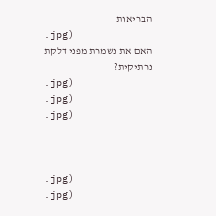הבריאות
.jpg)
האם את נשמרת מפני דלקת נרתיקית?
.jpg)
.jpg)
.jpg)



.jpg)
.jpg)